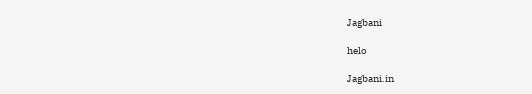Jagbani

helo

Jagbani.in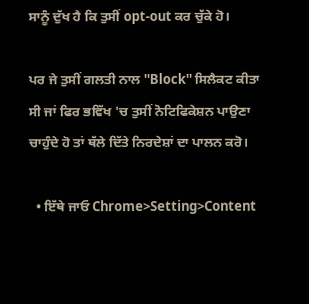ਸਾਨੂੰ ਦੁੱਖ ਹੈ ਕਿ ਤੁਸੀਂ opt-out ਕਰ ਚੁੱਕੇ ਹੋ।

ਪਰ ਜੇ ਤੁਸੀਂ ਗਲਤੀ ਨਾਲ ''Block'' ਸਿਲੈਕਟ ਕੀਤਾ ਸੀ ਜਾਂ ਫਿਰ ਭਵਿੱਖ 'ਚ ਤੁਸੀਂ ਨੋਟਿਫਿਕੇਸ਼ਨ ਪਾਉਣਾ ਚਾਹੁੰਦੇ ਹੋ ਤਾਂ ਥੱਲੇ ਦਿੱਤੇ ਨਿਰਦੇਸ਼ਾਂ ਦਾ ਪਾਲਨ ਕਰੋ।

  • ਇੱਥੇ ਜਾਓ Chrome>Setting>Content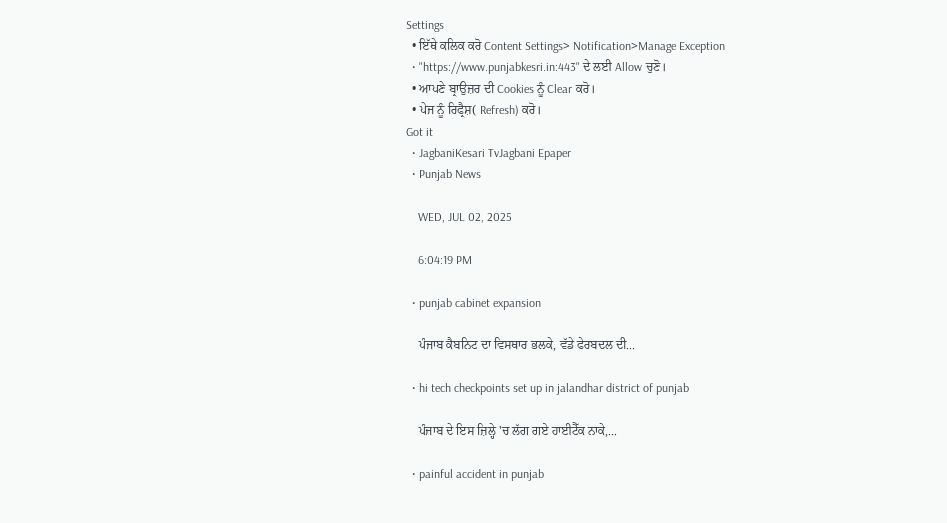Settings
  • ਇੱਥੇ ਕਲਿਕ ਕਰੋ Content Settings> Notification>Manage Exception
  • "https://www.punjabkesri.in:443" ਦੇ ਲਈ Allow ਚੁਣੋ।
  • ਆਪਣੇ ਬ੍ਰਾਉਜ਼ਰ ਦੀ Cookies ਨੂੰ Clear ਕਰੋ।
  • ਪੇਜ ਨੂੰ ਰਿਫ੍ਰੈਸ਼( Refresh) ਕਰੋ।
Got it
  • JagbaniKesari TvJagbani Epaper
  • Punjab News

    WED, JUL 02, 2025

    6:04:19 PM

  • punjab cabinet expansion

    ਪੰਜਾਬ ਕੈਬਨਿਟ ਦਾ ਵਿਸਥਾਰ ਭਲਕੇ, ਵੱਡੇ ਫੇਰਬਦਲ ਦੀ...

  • hi tech checkpoints set up in jalandhar district of punjab

    ਪੰਜਾਬ ਦੇ ਇਸ ਜ਼ਿਲ੍ਹੇ 'ਚ ਲੱਗ ਗਏ ਹਾਈਟੈੱਕ ਨਾਕੇ,...

  • painful accident in punjab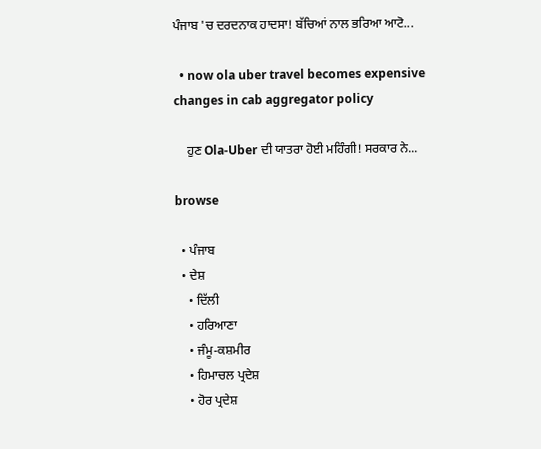ਪੰਜਾਬ 'ਚ ਦਰਦਨਾਕ ਹਾਦਸਾ! ਬੱਚਿਆਂ ਨਾਲ ਭਰਿਆ ਆਟੋ...

  • now ola uber travel becomes expensive changes in cab aggregator policy

    ਹੁਣ Ola-Uber ਦੀ ਯਾਤਰਾ ਹੋਈ ਮਹਿੰਗੀ! ਸਰਕਾਰ ਨੇ...

browse

  • ਪੰਜਾਬ
  • ਦੇਸ਼
    • ਦਿੱਲੀ
    • ਹਰਿਆਣਾ
    • ਜੰਮੂ-ਕਸ਼ਮੀਰ
    • ਹਿਮਾਚਲ ਪ੍ਰਦੇਸ਼
    • ਹੋਰ ਪ੍ਰਦੇਸ਼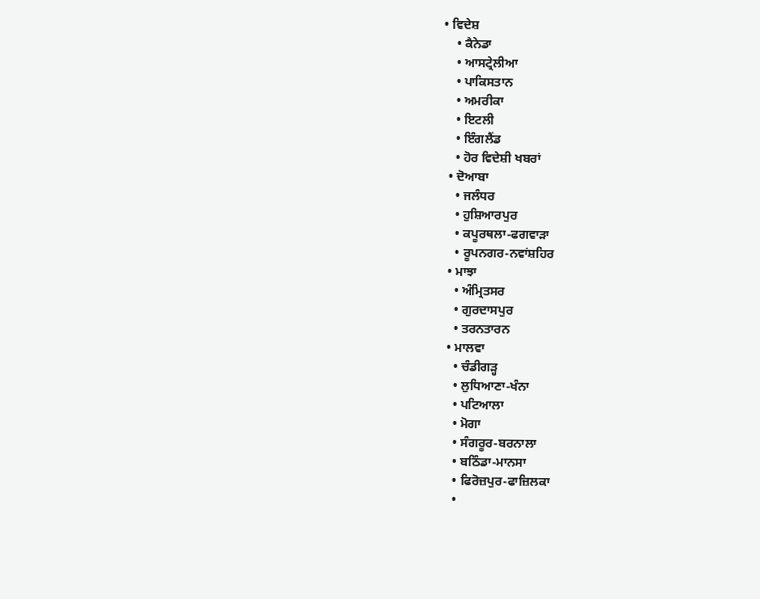• ਵਿਦੇਸ਼
    • ਕੈਨੇਡਾ
    • ਆਸਟ੍ਰੇਲੀਆ
    • ਪਾਕਿਸਤਾਨ
    • ਅਮਰੀਕਾ
    • ਇਟਲੀ
    • ਇੰਗਲੈਂਡ
    • ਹੋਰ ਵਿਦੇਸ਼ੀ ਖਬਰਾਂ
  • ਦੋਆਬਾ
    • ਜਲੰਧਰ
    • ਹੁਸ਼ਿਆਰਪੁਰ
    • ਕਪੂਰਥਲਾ-ਫਗਵਾੜਾ
    • ਰੂਪਨਗਰ-ਨਵਾਂਸ਼ਹਿਰ
  • ਮਾਝਾ
    • ਅੰਮ੍ਰਿਤਸਰ
    • ਗੁਰਦਾਸਪੁਰ
    • ਤਰਨਤਾਰਨ
  • ਮਾਲਵਾ
    • ਚੰਡੀਗੜ੍ਹ
    • ਲੁਧਿਆਣਾ-ਖੰਨਾ
    • ਪਟਿਆਲਾ
    • ਮੋਗਾ
    • ਸੰਗਰੂਰ-ਬਰਨਾਲਾ
    • ਬਠਿੰਡਾ-ਮਾਨਸਾ
    • ਫਿਰੋਜ਼ਪੁਰ-ਫਾਜ਼ਿਲਕਾ
    •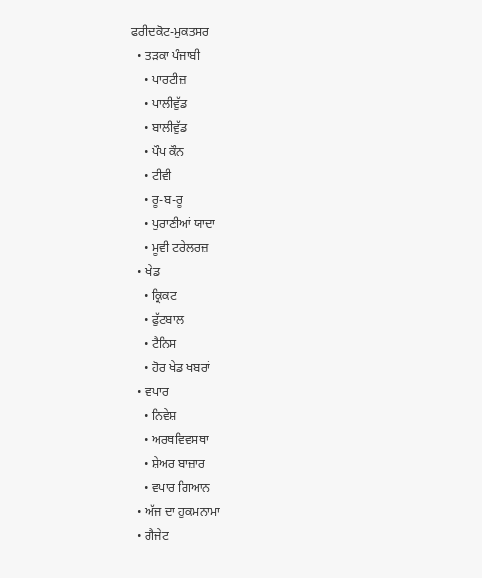ਫਰੀਦਕੋਟ-ਮੁਕਤਸਰ
  • ਤੜਕਾ ਪੰਜਾਬੀ
    • ਪਾਰਟੀਜ਼
    • ਪਾਲੀਵੁੱਡ
    • ਬਾਲੀਵੁੱਡ
    • ਪੌਪ ਕੌਨ
    • ਟੀਵੀ
    • ਰੂ-ਬ-ਰੂ
    • ਪੁਰਾਣੀਆਂ ਯਾਦਾ
    • ਮੂਵੀ ਟਰੇਲਰਜ਼
  • ਖੇਡ
    • ਕ੍ਰਿਕਟ
    • ਫੁੱਟਬਾਲ
    • ਟੈਨਿਸ
    • ਹੋਰ ਖੇਡ ਖਬਰਾਂ
  • ਵਪਾਰ
    • ਨਿਵੇਸ਼
    • ਅਰਥਵਿਵਸਥਾ
    • ਸ਼ੇਅਰ ਬਾਜ਼ਾਰ
    • ਵਪਾਰ ਗਿਆਨ
  • ਅੱਜ ਦਾ ਹੁਕਮਨਾਮਾ
  • ਗੈਜੇਟ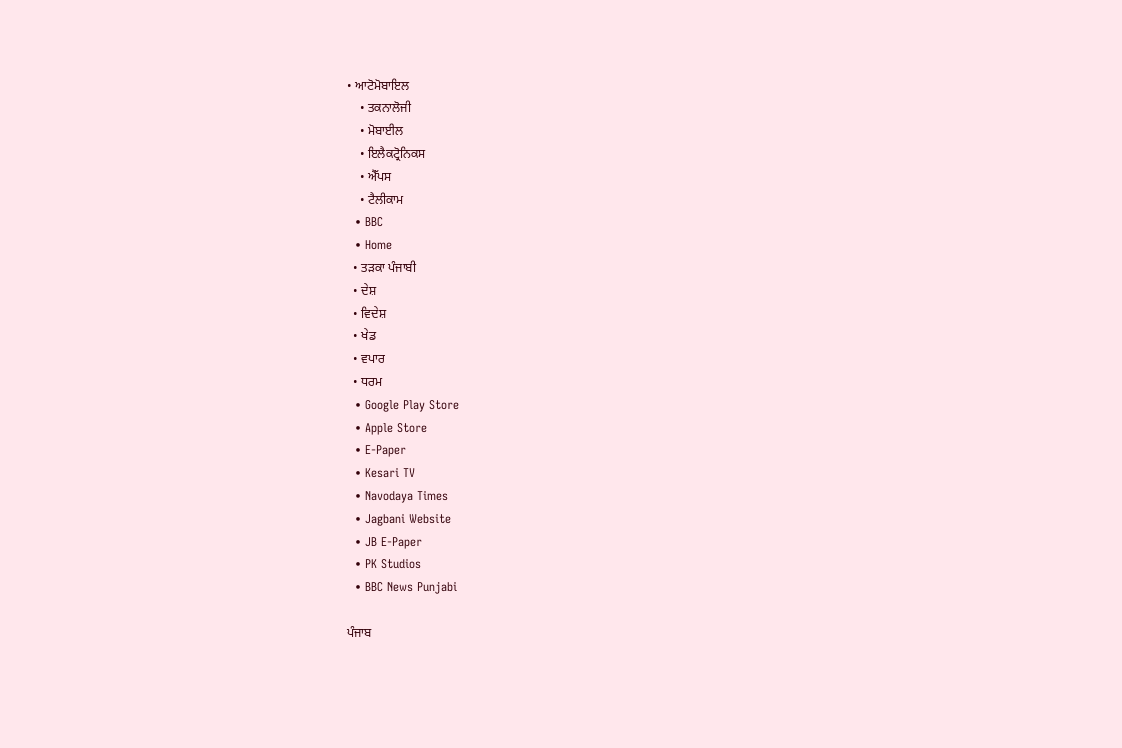• ਆਟੋਮੋਬਾਇਲ
    • ਤਕਨਾਲੋਜੀ
    • ਮੋਬਾਈਲ
    • ਇਲੈਕਟ੍ਰੋਨਿਕਸ
    • ਐੱਪਸ
    • ਟੈਲੀਕਾਮ
  • BBC
  • Home
  • ਤੜਕਾ ਪੰਜਾਬੀ
  • ਦੇਸ਼
  • ਵਿਦੇਸ਼
  • ਖੇਡ
  • ਵਪਾਰ
  • ਧਰਮ
  • Google Play Store
  • Apple Store
  • E-Paper
  • Kesari TV
  • Navodaya Times
  • Jagbani Website
  • JB E-Paper
  • PK Studios
  • BBC News Punjabi

ਪੰਜਾਬ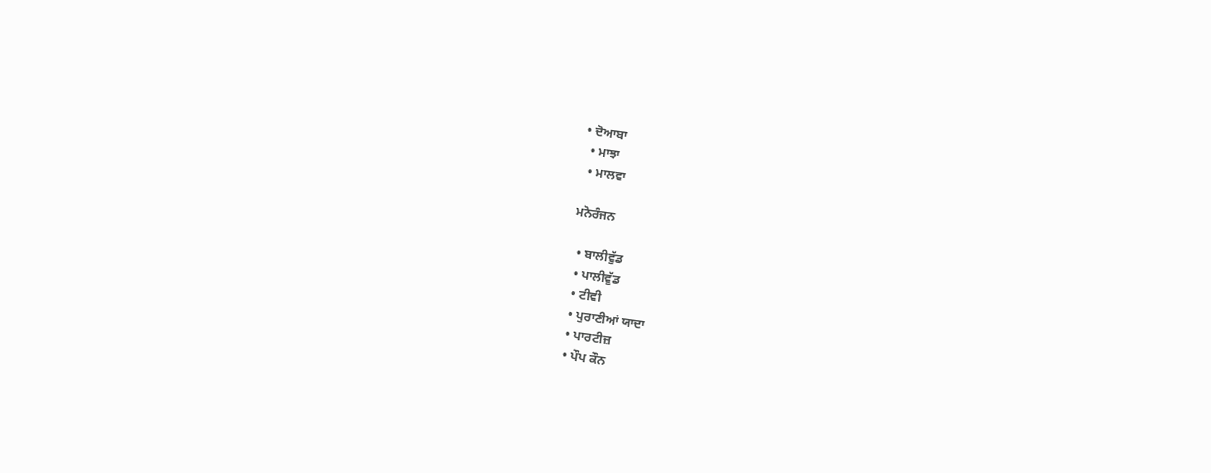• ਦੋਆਬਾ
  • ਮਾਝਾ
  • ਮਾਲਵਾ

ਮਨੋਰੰਜਨ

  • ਬਾਲੀਵੁੱਡ
  • ਪਾਲੀਵੁੱਡ
  • ਟੀਵੀ
  • ਪੁਰਾਣੀਆਂ ਯਾਦਾ
  • ਪਾਰਟੀਜ਼
  • ਪੌਪ ਕੌਨ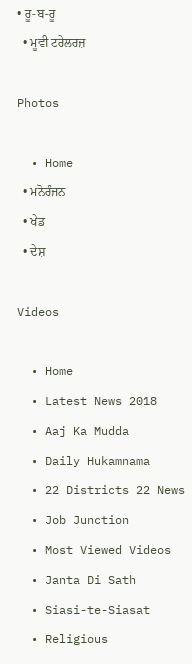• ਰੂ-ਬ-ਰੂ
  • ਮੂਵੀ ਟਰੇਲਰਜ਼

Photos

  • Home
  • ਮਨੋਰੰਜਨ
  • ਖੇਡ
  • ਦੇਸ਼

Videos

  • Home
  • Latest News 2018
  • Aaj Ka Mudda
  • Daily Hukamnama
  • 22 Districts 22 News
  • Job Junction
  • Most Viewed Videos
  • Janta Di Sath
  • Siasi-te-Siasat
  • Religious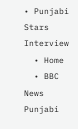• Punjabi Stars Interview
  • Home
  • BBC News Punjabi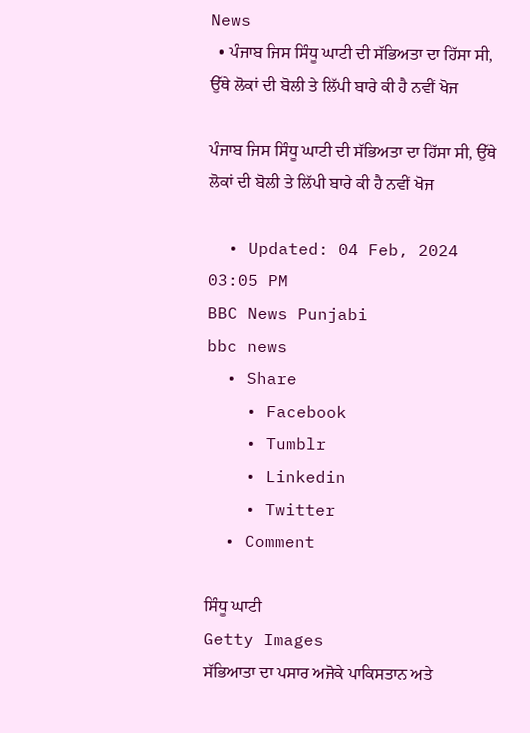News
  • ਪੰਜਾਬ ਜਿਸ ਸਿੰਧੂ ਘਾਟੀ ਦੀ ਸੱਭਿਅਤਾ ਦਾ ਹਿੱਸਾ ਸੀ, ਉੱਥੇ ਲੋਕਾਂ ਦੀ ਬੋਲੀ ਤੇ ਲਿੱਪੀ ਬਾਰੇ ਕੀ ਹੈ ਨਵੀਂ ਖੋਜ

ਪੰਜਾਬ ਜਿਸ ਸਿੰਧੂ ਘਾਟੀ ਦੀ ਸੱਭਿਅਤਾ ਦਾ ਹਿੱਸਾ ਸੀ, ਉੱਥੇ ਲੋਕਾਂ ਦੀ ਬੋਲੀ ਤੇ ਲਿੱਪੀ ਬਾਰੇ ਕੀ ਹੈ ਨਵੀਂ ਖੋਜ

  • Updated: 04 Feb, 2024 03:05 PM
BBC News Punjabi
bbc news
  • Share
    • Facebook
    • Tumblr
    • Linkedin
    • Twitter
  • Comment

ਸਿੰਧੂ ਘਾਟੀ
Getty Images
ਸੱਭਿਆਤਾ ਦਾ ਪਸਾਰ ਅਜੋਕੇ ਪਾਕਿਸਤਾਨ ਅਤੇ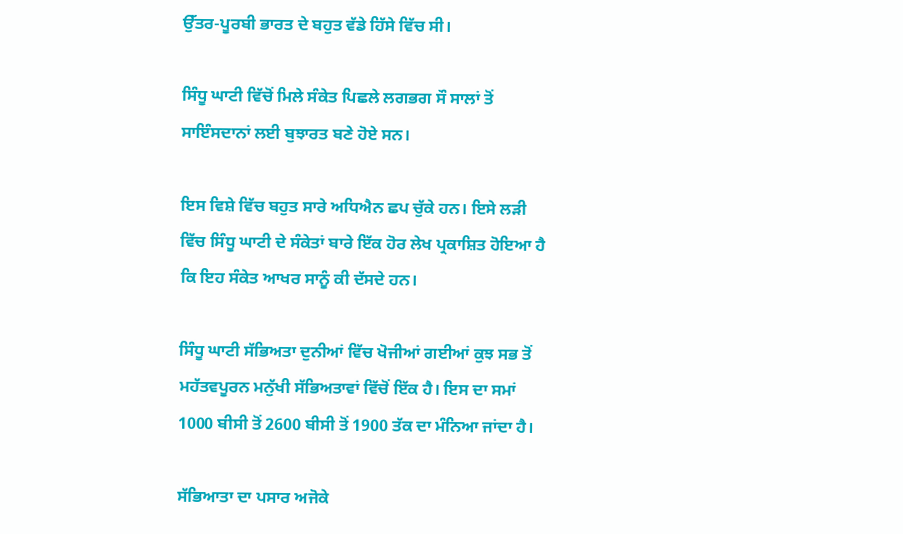ਉੱਤਰ-ਪੂਰਬੀ ਭਾਰਤ ਦੇ ਬਹੁਤ ਵੱਡੇ ਹਿੱਸੇ ਵਿੱਚ ਸੀ।

ਸਿੰਧੂ ਘਾਟੀ ਵਿੱਚੋਂ ਮਿਲੇ ਸੰਕੇਤ ਪਿਛਲੇ ਲਗਭਗ ਸੌ ਸਾਲਾਂ ਤੋਂ ਸਾਇੰਸਦਾਨਾਂ ਲਈ ਬੁਝਾਰਤ ਬਣੇ ਹੋਏ ਸਨ।

ਇਸ ਵਿਸ਼ੇ ਵਿੱਚ ਬਹੁਤ ਸਾਰੇ ਅਧਿਐਨ ਛਪ ਚੁੱਕੇ ਹਨ। ਇਸੇ ਲੜੀ ਵਿੱਚ ਸਿੰਧੂ ਘਾਟੀ ਦੇ ਸੰਕੇਤਾਂ ਬਾਰੇ ਇੱਕ ਹੋਰ ਲੇਖ ਪ੍ਰਕਾਸ਼ਿਤ ਹੋਇਆ ਹੈ ਕਿ ਇਹ ਸੰਕੇਤ ਆਖਰ ਸਾਨੂੰ ਕੀ ਦੱਸਦੇ ਹਨ।

ਸਿੰਧੂ ਘਾਟੀ ਸੱਭਿਅਤਾ ਦੁਨੀਆਂ ਵਿੱਚ ਖੋਜੀਆਂ ਗਈਆਂ ਕੁਝ ਸਭ ਤੋਂ ਮਹੱਤਵਪੂਰਨ ਮਨੁੱਖੀ ਸੱਭਿਅਤਾਵਾਂ ਵਿੱਚੋਂ ਇੱਕ ਹੈ। ਇਸ ਦਾ ਸਮਾਂ 1000 ਬੀਸੀ ਤੋਂ 2600 ਬੀਸੀ ਤੋਂ 1900 ਤੱਕ ਦਾ ਮੰਨਿਆ ਜਾਂਦਾ ਹੈ।

ਸੱਭਿਆਤਾ ਦਾ ਪਸਾਰ ਅਜੋਕੇ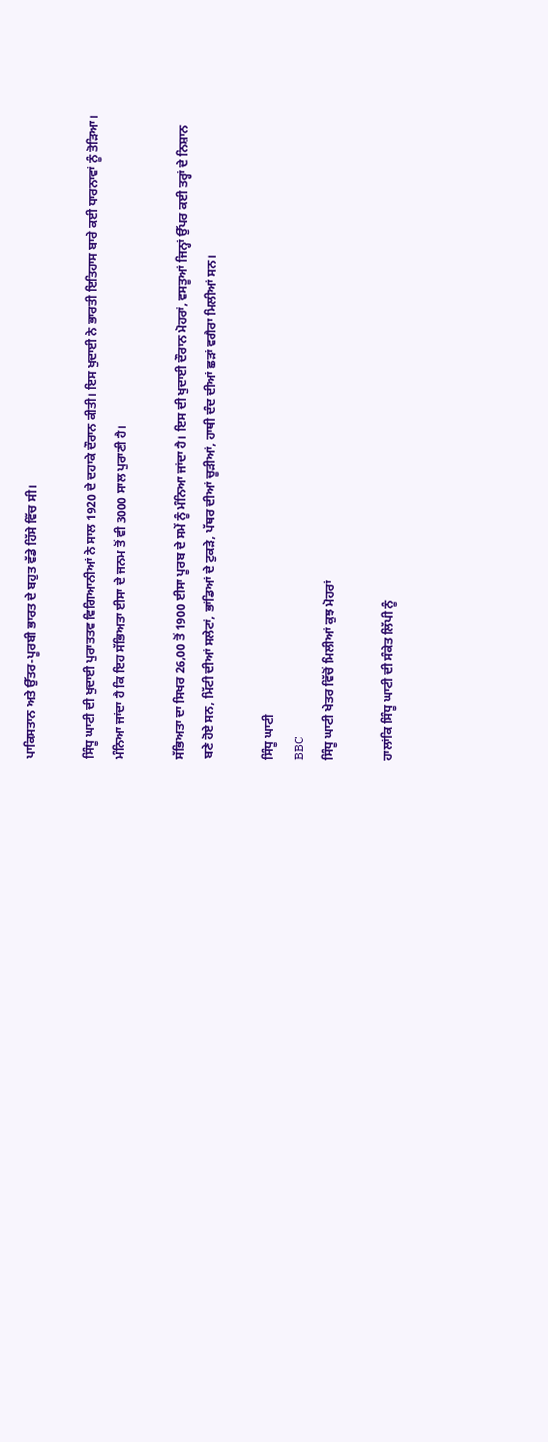ਪਾਕਿਸਤਾਨ ਅਤੇ ਉੱਤਰ-ਪੂਰਬੀ ਭਾਰਤ ਦੇ ਬਹੁਤ ਵੱਡੇ ਹਿੱਸੇ ਵਿੱਚ ਸੀ।

ਸਿੰਧੂ ਘਾਟੀ ਦੀ ਖੁਦਾਈ ਪੁਰਾਤਤਵ ਵਿਗਿਆਨੀਆਂ ਨੇ ਸਾਲ 1920 ਦੇ ਦਹਾਕੇ ਦੌਰਾਨ ਕੀਤੀ। ਇਸ ਖੁਦਾਈ ਨੇ ਭਾਰਤੀ ਇਤਿਹਾਸ ਬਾਰੇ ਕਈ ਧਾਰਨਾਵਾਂ ਨੂੰ ਤੋੜਿਆ। ਮੰਨਿਆ ਜਾਂਦਾ ਹੈ ਕਿ ਇਹ ਸੱਭਿਅਤਾ ਈਸਾ ਦੇ ਜਨਮ ਤੋਂ ਵੀ 3000 ਸਾਲ ਪੁਰਾਣੀ ਹੈ।

ਸੱਭਿਅਤਾ ਦਾ ਸਿਖਰ 26,00 ਤੋਂ 1900 ਈਸਾ ਪੂਰਬ ਦੇ ਸਮੇਂ ਨੂੰ ਮੰਨਿਆ ਜਾਂਦਾ ਹੈ। ਇਸ ਦੀ ਖੁਦਾਈ ਦੌਰਾਨ ਮੋਹਰਾਂ, ਵਸਤੂਆਂ ਜਿਨ੍ਹਾਂ ਉੱਪਰ ਕਈ ਤਰ੍ਹਾਂ ਦੇ ਨਿਸ਼ਾਨ ਬਣੇ ਹੋਏ ਸਨ, ਮਿੱਟੀ ਦੀਆਂ ਸਲੇਟਾਂ, ਭਾਂਡਿਆਂ ਦੇ ਟੁਕੜੇ, ਪੱਥਰ ਦੀਆਂ ਚੂੜੀਆਂ, ਹਾਥੀ ਦੰਦ ਦੀਆਂ ਛੜਾਂ ਵਗੈਰਾ ਮਿਲੀਆਂ ਸਨ।

ਸਿੰਧੂ ਘਾਟੀ
BBC
ਸਿੰਧੂ ਘਾਟੀ ਖੇਤਰ ਵਿੱਚੋਂ ਮਿਲੀਆਂ ਕੁਝ ਮੋਹਰਾਂ

ਹਾਲਾਂਕਿ ਸਿੰਧੂ ਘਾਟੀ ਦੀ ਸੰਕੇਤ ਲਿੱਪੀ ਨੂੰ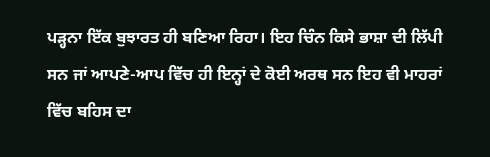ਪੜ੍ਹਨਾ ਇੱਕ ਬੁਝਾਰਤ ਹੀ ਬਣਿਆ ਰਿਹਾ। ਇਹ ਚਿੰਨ ਕਿਸੇ ਭਾਸ਼ਾ ਦੀ ਲਿੱਪੀ ਸਨ ਜਾਂ ਆਪਣੇ-ਆਪ ਵਿੱਚ ਹੀ ਇਨ੍ਹਾਂ ਦੇ ਕੋਈ ਅਰਥ ਸਨ ਇਹ ਵੀ ਮਾਹਰਾਂ ਵਿੱਚ ਬਹਿਸ ਦਾ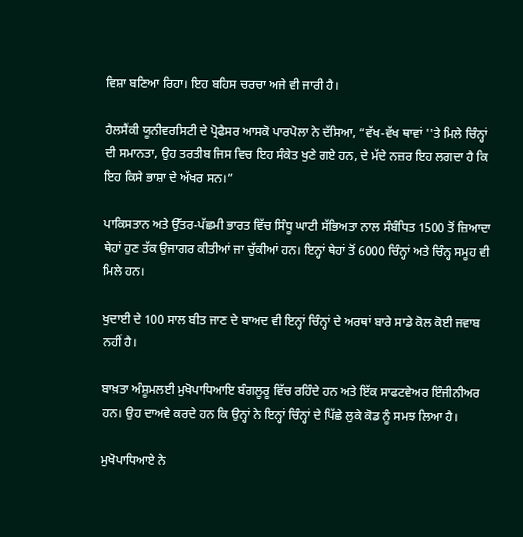ਵਿਸ਼ਾ ਬਣਿਆ ਰਿਹਾ। ਇਹ ਬਹਿਸ ਚਰਚਾ ਅਜੇ ਵੀ ਜਾਰੀ ਹੈ।

ਹੈਲਸੈਂਕੀ ਯੂਨੀਵਰਸਿਟੀ ਦੇ ਪ੍ਰੋਫੈਸਰ ਆਸਕੋ ਪਾਰਪੋਲਾ ਨੇ ਦੱਸਿਆ, “ਵੱਖ-ਵੱਖ ਥਾਵਾਂ ''ਤੇ ਮਿਲੇ ਚਿੰਨ੍ਹਾਂ ਦੀ ਸਮਾਨਤਾ, ਉਹ ਤਰਤੀਬ ਜਿਸ ਵਿਚ ਇਹ ਸੰਕੇਤ ਖੁਣੇ ਗਏ ਹਨ, ਦੇ ਮੱਦੇ ਨਜ਼ਰ ਇਹ ਲਗਦਾ ਹੈ ਕਿ ਇਹ ਕਿਸੇ ਭਾਸ਼ਾ ਦੇ ਅੱਖਰ ਸਨ।”

ਪਾਕਿਸਤਾਨ ਅਤੇ ਉੱਤਰ-ਪੱਛਮੀ ਭਾਰਤ ਵਿੱਚ ਸਿੰਧੂ ਘਾਟੀ ਸੱਭਿਅਤਾ ਨਾਲ ਸੰਬੰਧਿਤ 1500 ਤੋਂ ਜ਼ਿਆਦਾ ਥੇਹਾਂ ਹੁਣ ਤੱਕ ਉਜਾਗਰ ਕੀਤੀਆਂ ਜਾ ਚੁੱਕੀਆਂ ਹਨ। ਇਨ੍ਹਾਂ ਥੇਹਾਂ ਤੋਂ 6000 ਚਿੰਨ੍ਹਾਂ ਅਤੇ ਚਿੰਨ੍ਹ ਸਮੂਹ ਵੀ ਮਿਲੇ ਹਨ।

ਖੁਦਾਈ ਦੇ 100 ਸਾਲ ਬੀਤ ਜਾਣ ਦੇ ਬਾਅਦ ਵੀ ਇਨ੍ਹਾਂ ਚਿੰਨ੍ਹਾਂ ਦੇ ਅਰਥਾਂ ਬਾਰੇ ਸਾਡੇ ਕੋਲ ਕੋਈ ਜਵਾਬ ਨਹੀਂ ਹੈ।

ਬਾਖ਼ਤਾ ਅੰਸ਼ੂਮਲਈ ਮੁਖੋਪਾਧਿਆਇ ਬੰਗਲੂਰੂ ਵਿੱਚ ਰਹਿੰਦੇ ਹਨ ਅਤੇ ਇੱਕ ਸਾਫਟਵੇਅਰ ਇੰਜੀਨੀਅਰ ਹਨ। ਉਹ ਦਾਅਵੇ ਕਰਦੇ ਹਨ ਕਿ ਉਨ੍ਹਾਂ ਨੇ ਇਨ੍ਹਾਂ ਚਿੰਨ੍ਹਾਂ ਦੇ ਪਿੱਛੇ ਲੁਕੇ ਕੋਡ ਨੂੰ ਸਮਝ ਲਿਆ ਹੈ।

ਮੁਖੋਪਾਧਿਆਏ ਨੇ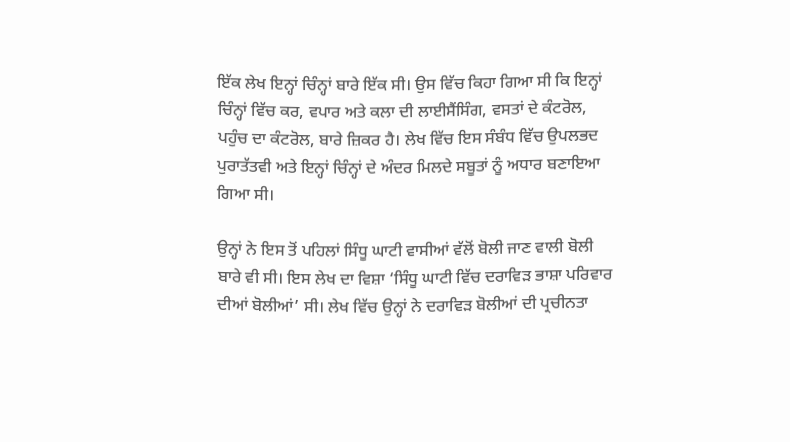ਇੱਕ ਲੇਖ ਇਨ੍ਹਾਂ ਚਿੰਨ੍ਹਾਂ ਬਾਰੇ ਇੱਕ ਸੀ। ਉਸ ਵਿੱਚ ਕਿਹਾ ਗਿਆ ਸੀ ਕਿ ਇਨ੍ਹਾਂ ਚਿੰਨ੍ਹਾਂ ਵਿੱਚ ਕਰ, ਵਪਾਰ ਅਤੇ ਕਲਾ ਦੀ ਲਾਈਸੈਂਸਿੰਗ, ਵਸਤਾਂ ਦੇ ਕੰਟਰੋਲ, ਪਹੁੰਚ ਦਾ ਕੰਟਰੋਲ, ਬਾਰੇ ਜ਼ਿਕਰ ਹੈ। ਲੇਖ ਵਿੱਚ ਇਸ ਸੰਬੰਧ ਵਿੱਚ ਉਪਲਭਦ ਪੁਰਾਤੱਤਵੀ ਅਤੇ ਇਨ੍ਹਾਂ ਚਿੰਨ੍ਹਾਂ ਦੇ ਅੰਦਰ ਮਿਲਦੇ ਸਬੂਤਾਂ ਨੂੰ ਅਧਾਰ ਬਣਾਇਆ ਗਿਆ ਸੀ।

ਉਨ੍ਹਾਂ ਨੇ ਇਸ ਤੋਂ ਪਹਿਲਾਂ ਸਿੰਧੂ ਘਾਟੀ ਵਾਸੀਆਂ ਵੱਲੋਂ ਬੋਲੀ ਜਾਣ ਵਾਲੀ ਬੋਲੀ ਬਾਰੇ ਵੀ ਸੀ। ਇਸ ਲੇਖ ਦਾ ਵਿਸ਼ਾ ‘ਸਿੰਧੂ ਘਾਟੀ ਵਿੱਚ ਦਰਾਵਿੜ ਭਾਸ਼ਾ ਪਰਿਵਾਰ ਦੀਆਂ ਬੋਲੀਆਂ’ ਸੀ। ਲੇਖ ਵਿੱਚ ਉਨ੍ਹਾਂ ਨੇ ਦਰਾਵਿੜ ਬੋਲੀਆਂ ਦੀ ਪ੍ਰਚੀਨਤਾ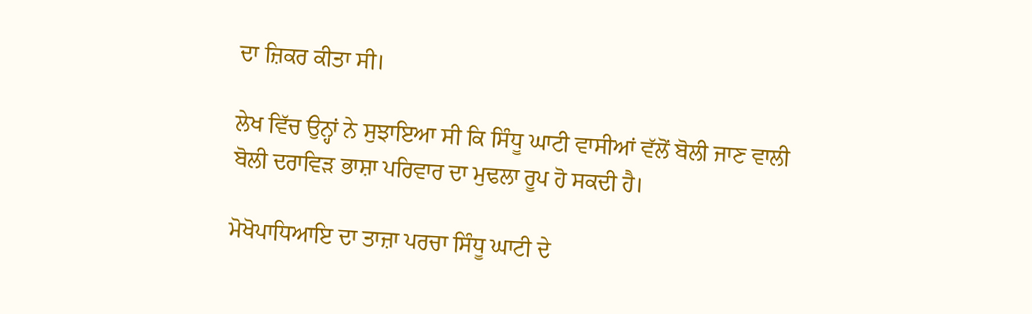ਦਾ ਜ਼ਿਕਰ ਕੀਤਾ ਸੀ।

ਲੇਖ ਵਿੱਚ ਉਨ੍ਹਾਂ ਨੇ ਸੁਝਾਇਆ ਸੀ ਕਿ ਸਿੰਧੂ ਘਾਟੀ ਵਾਸੀਆਂ ਵੱਲੋਂ ਬੋਲੀ ਜਾਣ ਵਾਲੀ ਬੋਲੀ ਦਰਾਵਿੜ ਭਾਸ਼ਾ ਪਰਿਵਾਰ ਦਾ ਮੁਢਲਾ ਰੂਪ ਹੋ ਸਕਦੀ ਹੈ।

ਮੋਖੋਪਾਧਿਆਇ ਦਾ ਤਾਜ਼ਾ ਪਰਚਾ ਸਿੰਧੂ ਘਾਟੀ ਦੇ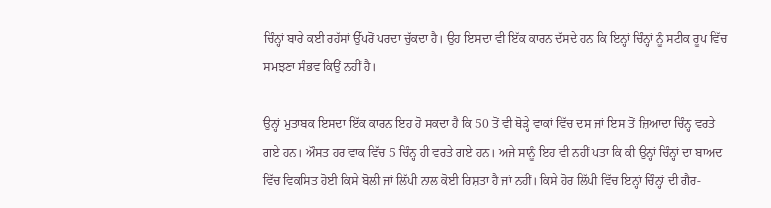ਚਿੰਨ੍ਹਾਂ ਬਾਰੇ ਕਈ ਰਹੱਸਾਂ ਉੱਪਰੋਂ ਪਰਦਾ ਚੁੱਕਦਾ ਹੈ। ਉਹ ਇਸਦਾ ਵੀ ਇੱਕ ਕਾਰਨ ਦੱਸਦੇ ਹਨ ਕਿ ਇਨ੍ਹਾਂ ਚਿੰਨ੍ਹਾਂ ਨੂੰ ਸਟੀਕ ਰੂਪ ਵਿੱਚ ਸਮਝਣਾ ਸੰਭਵ ਕਿਉਂ ਨਹੀਂ ਹੈ।

ਉਨ੍ਹਾਂ ਮੁਤਾਬਕ ਇਸਦਾ ਇੱਕ ਕਾਰਨ ਇਹ ਹੋ ਸਕਦਾ ਹੈ ਕਿ 50 ਤੋਂ ਵੀ ਥੋੜ੍ਹੇ ਵਾਕਾਂ ਵਿੱਚ ਦਸ ਜਾਂ ਇਸ ਤੋਂ ਜ਼ਿਆਦਾ ਚਿੰਨ੍ਹ ਵਰਤੇ ਗਏ ਹਨ। ਔਸਤ ਹਰ ਵਾਕ ਵਿੱਚ 5 ਚਿੰਨ੍ਹ ਹੀ ਵਰਤੇ ਗਏ ਹਨ। ਅਜੇ ਸਾਨੂੰ ਇਹ ਵੀ ਨਹੀਂ ਪਤਾ ਕਿ ਕੀ ਉਨ੍ਹਾਂ ਚਿੰਨ੍ਹਾਂ ਦਾ ਬਾਅਦ ਵਿੱਚ ਵਿਕਸਿਤ ਹੋਈ ਕਿਸੇ ਬੋਲੀ ਜਾਂ ਲਿੱਪੀ ਨਾਲ ਕੋਈ ਰਿਸ਼ਤਾ ਹੈ ਜਾਂ ਨਹੀਂ। ਕਿਸੇ ਹੋਰ ਲਿੱਪੀ ਵਿੱਚ ਇਨ੍ਹਾਂ ਚਿੰਨ੍ਹਾਂ ਦੀ ਗੈਰ-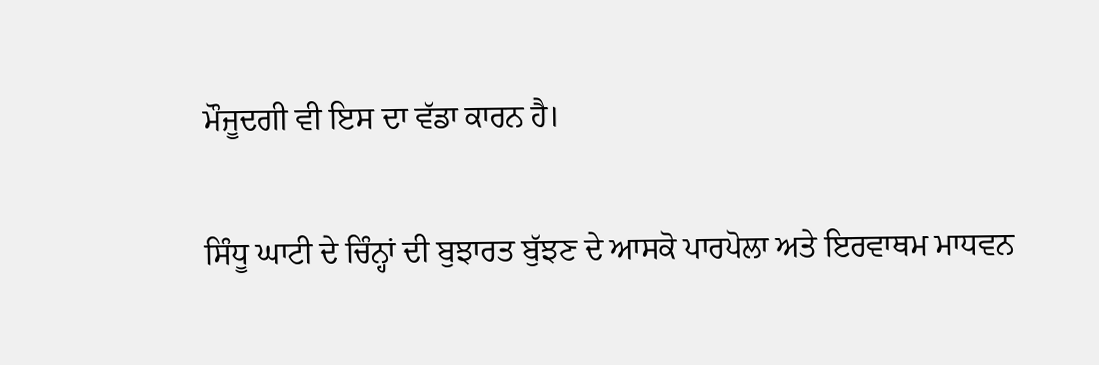ਮੌਜੂਦਗੀ ਵੀ ਇਸ ਦਾ ਵੱਡਾ ਕਾਰਨ ਹੈ।

ਸਿੰਧੂ ਘਾਟੀ ਦੇ ਚਿੰਨ੍ਹਾਂ ਦੀ ਬੁਝਾਰਤ ਬੁੱਝਣ ਦੇ ਆਸਕੋ ਪਾਰਪੋਲਾ ਅਤੇ ਇਰਵਾਥਮ ਮਾਧਵਨ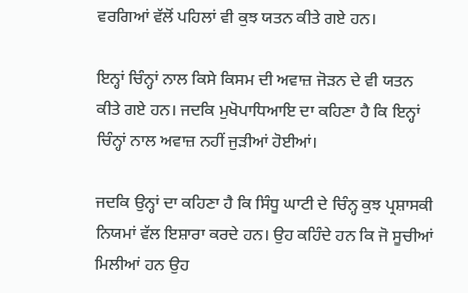ਵਰਗਿਆਂ ਵੱਲੋਂ ਪਹਿਲਾਂ ਵੀ ਕੁਝ ਯਤਨ ਕੀਤੇ ਗਏ ਹਨ।

ਇਨ੍ਹਾਂ ਚਿੰਨ੍ਹਾਂ ਨਾਲ ਕਿਸੇ ਕਿਸਮ ਦੀ ਅਵਾਜ਼ ਜੋੜਨ ਦੇ ਵੀ ਯਤਨ ਕੀਤੇ ਗਏ ਹਨ। ਜਦਕਿ ਮੁਖੋਪਾਧਿਆਇ ਦਾ ਕਹਿਣਾ ਹੈ ਕਿ ਇਨ੍ਹਾਂ ਚਿੰਨ੍ਹਾਂ ਨਾਲ ਅਵਾਜ਼ ਨਹੀਂ ਜੁੜੀਆਂ ਹੋਈਆਂ।

ਜਦਕਿ ਉਨ੍ਹਾਂ ਦਾ ਕਹਿਣਾ ਹੈ ਕਿ ਸਿੰਧੂ ਘਾਟੀ ਦੇ ਚਿੰਨ੍ਹ ਕੁਝ ਪ੍ਰਸ਼ਾਸਕੀ ਨਿਯਮਾਂ ਵੱਲ ਇਸ਼ਾਰਾ ਕਰਦੇ ਹਨ। ਉਹ ਕਹਿੰਦੇ ਹਨ ਕਿ ਜੋ ਸੂਚੀਆਂ ਮਿਲੀਆਂ ਹਨ ਉਹ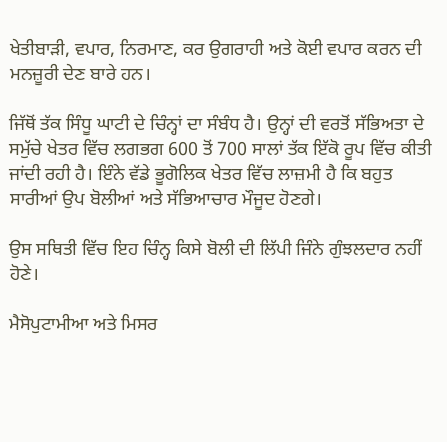ਖੇਤੀਬਾੜੀ, ਵਪਾਰ, ਨਿਰਮਾਣ, ਕਰ ਉਗਰਾਹੀ ਅਤੇ ਕੋਈ ਵਪਾਰ ਕਰਨ ਦੀ ਮਨਜ਼ੂਰੀ ਦੇਣ ਬਾਰੇ ਹਨ।

ਜਿੱਥੋਂ ਤੱਕ ਸਿੰਧੂ ਘਾਟੀ ਦੇ ਚਿੰਨ੍ਹਾਂ ਦਾ ਸੰਬੰਧ ਹੈ। ਉਨ੍ਹਾਂ ਦੀ ਵਰਤੋਂ ਸੱਭਿਅਤਾ ਦੇ ਸਮੁੱਚੇ ਖੇਤਰ ਵਿੱਚ ਲਗਭਗ 600 ਤੋਂ 700 ਸਾਲਾਂ ਤੱਕ ਇੱਕੋ ਰੂਪ ਵਿੱਚ ਕੀਤੀ ਜਾਂਦੀ ਰਹੀ ਹੈ। ਇੰਨੇ ਵੱਡੇ ਭੂਗੋਲਿਕ ਖੇਤਰ ਵਿੱਚ ਲਾਜ਼ਮੀ ਹੈ ਕਿ ਬਹੁਤ ਸਾਰੀਆਂ ਉਪ ਬੋਲੀਆਂ ਅਤੇ ਸੱਭਿਆਚਾਰ ਮੌਜੂਦ ਹੋਣਗੇ।

ਉਸ ਸਥਿਤੀ ਵਿੱਚ ਇਹ ਚਿੰਨ੍ਹ ਕਿਸੇ ਬੋਲੀ ਦੀ ਲਿੱਪੀ ਜਿੰਨੇ ਗੁੰਝਲਦਾਰ ਨਹੀਂ ਹੋਣੇ।

ਮੈਸੋਪੁਟਾਮੀਆ ਅਤੇ ਮਿਸਰ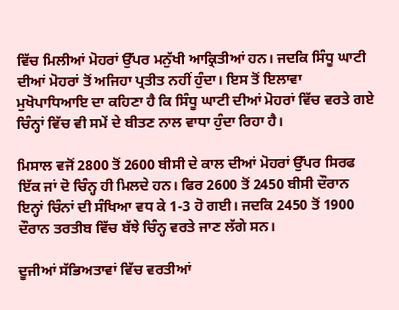ਵਿੱਚ ਮਿਲੀਆਂ ਮੋਹਰਾਂ ਉੱਪਰ ਮਨੁੱਖੀ ਆਕ੍ਰਿਤੀਆਂ ਹਨ। ਜਦਕਿ ਸਿੰਧੂ ਘਾਟੀ ਦੀਆਂ ਮੋਹਰਾਂ ਤੋਂ ਅਜਿਹਾ ਪ੍ਰਤੀਤ ਨਹੀਂ ਹੁੰਦਾ। ਇਸ ਤੋਂ ਇਲਾਵਾ ਮੁਖੋਪਾਧਿਆਇ ਦਾ ਕਹਿਣਾ ਹੈ ਕਿ ਸਿੰਧੂ ਘਾਟੀ ਦੀਆਂ ਮੋਹਰਾਂ ਵਿੱਚ ਵਰਤੇ ਗਏ ਚਿੰਨ੍ਹਾਂ ਵਿੱਚ ਵੀ ਸਮੇਂ ਦੇ ਬੀਤਣ ਨਾਲ ਵਾਧਾ ਹੁੰਦਾ ਰਿਹਾ ਹੈ।

ਮਿਸਾਲ ਵਜੋਂ 2800 ਤੋਂ 2600 ਬੀਸੀ ਦੇ ਕਾਲ ਦੀਆਂ ਮੋਹਰਾਂ ਉੱਪਰ ਸਿਰਫ ਇੱਕ ਜਾਂ ਦੋ ਚਿੰਨ੍ਹ ਹੀ ਮਿਲਦੇ ਹਨ। ਫਿਰ 2600 ਤੋਂ 2450 ਬੀਸੀ ਦੌਰਾਨ ਇਨ੍ਹਾਂ ਚਿੰਨਾਂ ਦੀ ਸੰਖਿਆ ਵਧ ਕੇ 1-3 ਹੋ ਗਈ। ਜਦਕਿ 2450 ਤੋਂ 1900 ਦੌਰਾਨ ਤਰਤੀਬ ਵਿੱਚ ਬੱਝੇ ਚਿੰਨ੍ਹ ਵਰਤੇ ਜਾਣ ਲੱਗੇ ਸਨ।

ਦੂਜੀਆਂ ਸੱਭਿਅਤਾਵਾਂ ਵਿੱਚ ਵਰਤੀਆਂ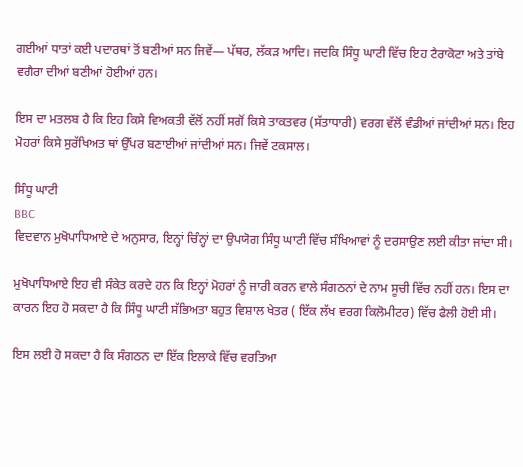ਗਈਆਂ ਧਾਤਾਂ ਕਈ ਪਦਾਰਥਾਂ ਤੋਂ ਬਣੀਆਂ ਸਨ ਜਿਵੇਂ— ਪੱਥਰ, ਲੱਕੜ ਆਦਿ। ਜਦਕਿ ਸਿੰਧੂ ਘਾਟੀ ਵਿੱਚ ਇਹ ਟੈਰਾਕੋਟਾ ਅਤੇ ਤਾਂਬੇ ਵਗੈਰਾ ਦੀਆਂ ਬਣੀਆਂ ਹੋਈਆਂ ਹਨ।

ਇਸ ਦਾ ਮਤਲਬ ਹੈ ਕਿ ਇਹ ਕਿਸੇ ਵਿਅਕਤੀ ਵੱਲੋਂ ਨਹੀਂ ਸਗੋਂ ਕਿਸੇ ਤਾਕਤਵਰ (ਸੱਤਾਧਾਰੀ) ਵਰਗ ਵੱਲੋਂ ਵੰਡੀਆਂ ਜਾਂਦੀਆਂ ਸਨ। ਇਹ ਮੋਹਰਾਂ ਕਿਸੇ ਸੁਰੱਖਿਅਤ ਥਾਂ ਉੱਪਰ ਬਣਾਈਆਂ ਜਾਂਦੀਆਂ ਸਨ। ਜਿਵੇਂ ਟਕਸਾਲ।

ਸਿੰਧੂ ਘਾਟੀ
BBC
ਵਿਦਵਾਨ ਮੁਖੋਪਾਧਿਆਏ ਦੇ ਅਨੁਸਾਰ, ਇਨ੍ਹਾਂ ਚਿੰਨ੍ਹਾਂ ਦਾ ਉਪਯੋਗ ਸਿੰਧੂ ਘਾਟੀ ਵਿੱਚ ਸੰਖਿਆਵਾਂ ਨੂੰ ਦਰਸਾਉਣ ਲਈ ਕੀਤਾ ਜਾਂਦਾ ਸੀ।

ਮੁਖੋਪਾਧਿਆਏ ਇਹ ਵੀ ਸੰਕੇਤ ਕਰਦੇ ਹਨ ਕਿ ਇਨ੍ਹਾਂ ਮੋਹਰਾਂ ਨੂੰ ਜਾਰੀ ਕਰਨ ਵਾਲੇ ਸੰਗਠਨਾਂ ਦੇ ਨਾਮ ਸੂਚੀ ਵਿੱਚ ਨਹੀਂ ਹਨ। ਇਸ ਦਾ ਕਾਰਨ ਇਹ ਹੋ ਸਕਦਾ ਹੈ ਕਿ ਸਿੰਧੂ ਘਾਟੀ ਸੱਭਿਅਤਾ ਬਹੁਤ ਵਿਸ਼ਾਲ ਖੇਤਰ ( ਇੱਕ ਲੱਖ ਵਰਗ ਕਿਲੋਮੀਟਰ) ਵਿੱਚ ਫੈਲੀ ਹੋਈ ਸੀ।

ਇਸ ਲਈ ਹੋ ਸਕਦਾ ਹੈ ਕਿ ਸੰਗਠਨ ਦਾ ਇੱਕ ਇਲਾਕੇ ਵਿੱਚ ਵਰਤਿਆ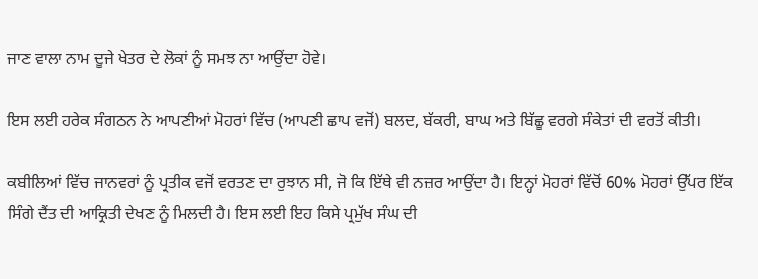ਜਾਣ ਵਾਲਾ ਨਾਮ ਦੂਜੇ ਖੇਤਰ ਦੇ ਲੋਕਾਂ ਨੂੰ ਸਮਝ ਨਾ ਆਉਂਦਾ ਹੋਵੇ।

ਇਸ ਲਈ ਹਰੇਕ ਸੰਗਠਨ ਨੇ ਆਪਣੀਆਂ ਮੋਹਰਾਂ ਵਿੱਚ (ਆਪਣੀ ਛਾਪ ਵਜੋਂ) ਬਲਦ, ਬੱਕਰੀ, ਬਾਘ ਅਤੇ ਬਿੱਛੂ ਵਰਗੇ ਸੰਕੇਤਾਂ ਦੀ ਵਰਤੋਂ ਕੀਤੀ।

ਕਬੀਲਿਆਂ ਵਿੱਚ ਜਾਨਵਰਾਂ ਨੂੰ ਪ੍ਰਤੀਕ ਵਜੋਂ ਵਰਤਣ ਦਾ ਰੁਝਾਨ ਸੀ, ਜੋ ਕਿ ਇੱਥੇ ਵੀ ਨਜ਼ਰ ਆਉਂਦਾ ਹੈ। ਇਨ੍ਹਾਂ ਮੋਹਰਾਂ ਵਿੱਚੋਂ 60% ਮੋਹਰਾਂ ਉੱਪਰ ਇੱਕ ਸਿੰਗੇ ਦੈਂਤ ਦੀ ਆਕ੍ਰਿਤੀ ਦੇਖਣ ਨੂੰ ਮਿਲਦੀ ਹੈ। ਇਸ ਲਈ ਇਹ ਕਿਸੇ ਪ੍ਰਮੁੱਖ ਸੰਘ ਦੀ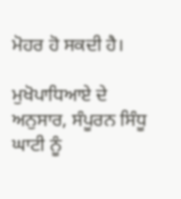ਮੋਹਰ ਹੋ ਸਕਦੀ ਹੈ।

ਮੁਖੋਪਾਧਿਆਏ ਦੇ ਅਨੁਸਾਰ, ਸੰਪੂਰਨ ਸਿੰਧੂ ਘਾਟੀ ਨੂੰ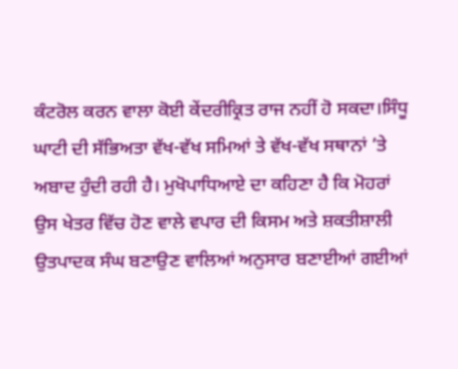ਕੰਟਰੋਲ ਕਰਨ ਵਾਲਾ ਕੋਈ ਕੇਂਦਰੀਕ੍ਰਿਤ ਰਾਜ ਨਹੀਂ ਹੋ ਸਕਦਾ।ਸਿੰਧੂ ਘਾਟੀ ਦੀ ਸੱਭਿਅਤਾ ਵੱਖ-ਵੱਖ ਸਮਿਆਂ ਤੇ ਵੱਖ-ਵੱਖ ਸਥਾਨਾਂ ’ਤੇ ਅਬਾਦ ਹੁੰਦੀ ਰਹੀ ਹੈ। ਮੁਖੋਪਾਧਿਆਏ ਦਾ ਕਹਿਣਾ ਹੈ ਕਿ ਮੋਹਰਾਂ ਉਸ ਖੇਤਰ ਵਿੱਚ ਹੋਣ ਵਾਲੇ ਵਪਾਰ ਦੀ ਕਿਸਮ ਅਤੇ ਸ਼ਕਤੀਸ਼ਾਲੀ ਉਤਪਾਦਕ ਸੰਘ ਬਣਾਉਣ ਵਾਲਿਆਂ ਅਨੁਸਾਰ ਬਣਾਈਆਂ ਗਈਆਂ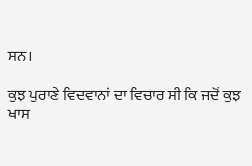ਸਨ।

ਕੁਝ ਪੁਰਾਣੇ ਵਿਦਵਾਨਾਂ ਦਾ ਵਿਚਾਰ ਸੀ ਕਿ ਜਦੋਂ ਕੁਝ ਖਾਸ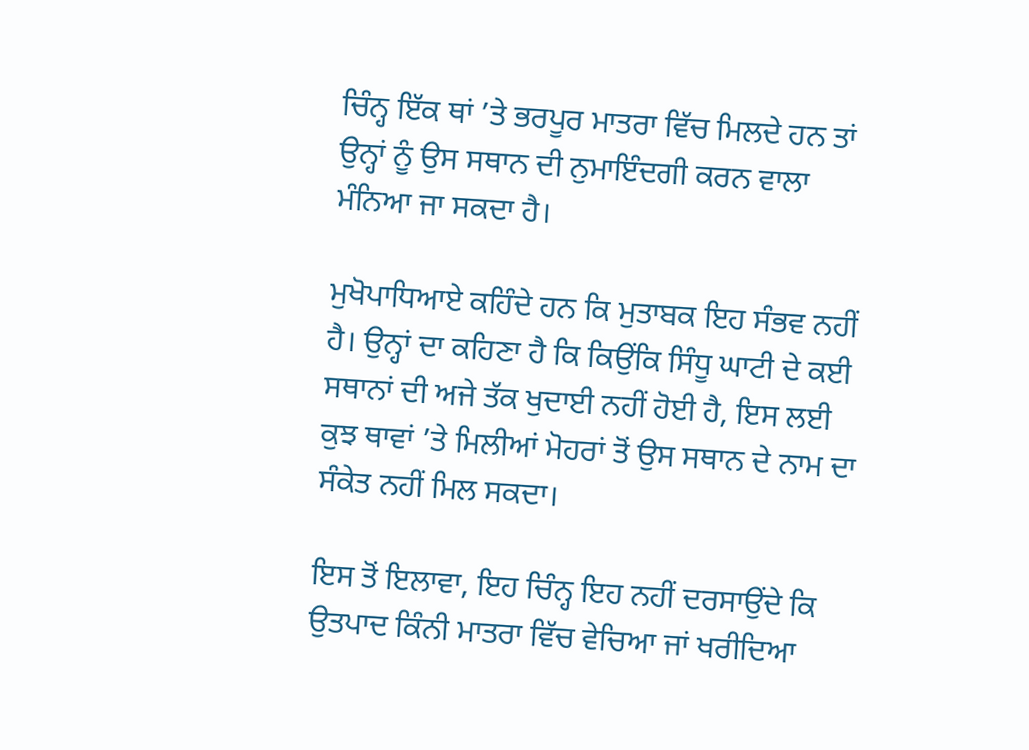ਚਿੰਨ੍ਹ ਇੱਕ ਥਾਂ ’ਤੇ ਭਰਪੂਰ ਮਾਤਰਾ ਵਿੱਚ ਮਿਲਦੇ ਹਨ ਤਾਂ ਉਨ੍ਹਾਂ ਨੂੰ ਉਸ ਸਥਾਨ ਦੀ ਨੁਮਾਇੰਦਗੀ ਕਰਨ ਵਾਲਾ ਮੰਨਿਆ ਜਾ ਸਕਦਾ ਹੈ।

ਮੁਖੋਪਾਧਿਆਏ ਕਹਿੰਦੇ ਹਨ ਕਿ ਮੁਤਾਬਕ ਇਹ ਸੰਭਵ ਨਹੀਂ ਹੈ। ਉਨ੍ਹਾਂ ਦਾ ਕਹਿਣਾ ਹੈ ਕਿ ਕਿਉਂਕਿ ਸਿੰਧੂ ਘਾਟੀ ਦੇ ਕਈ ਸਥਾਨਾਂ ਦੀ ਅਜੇ ਤੱਕ ਖੁਦਾਈ ਨਹੀਂ ਹੋਈ ਹੈ, ਇਸ ਲਈ ਕੁਝ ਥਾਵਾਂ ’ਤੇ ਮਿਲੀਆਂ ਮੋਹਰਾਂ ਤੋਂ ਉਸ ਸਥਾਨ ਦੇ ਨਾਮ ਦਾ ਸੰਕੇਤ ਨਹੀਂ ਮਿਲ ਸਕਦਾ।

ਇਸ ਤੋਂ ਇਲਾਵਾ, ਇਹ ਚਿੰਨ੍ਹ ਇਹ ਨਹੀਂ ਦਰਸਾਉਂਦੇ ਕਿ ਉਤਪਾਦ ਕਿੰਨੀ ਮਾਤਰਾ ਵਿੱਚ ਵੇਚਿਆ ਜਾਂ ਖਰੀਦਿਆ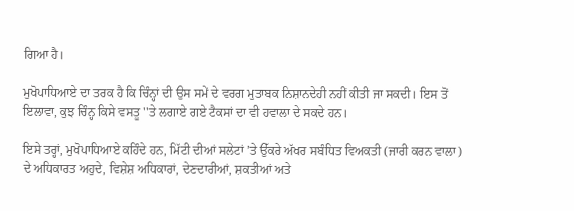ਗਿਆ ਹੈ।

ਮੁਖੋਪਾਧਿਆਏ ਦਾ ਤਰਕ ਹੈ ਕਿ ਚਿੰਨ੍ਹਾਂ ਦੀ ਉਸ ਸਮੇਂ ਦੇ ਵਰਗ ਮੁਤਾਬਕ ਨਿਸ਼ਾਨਦੇਹੀ ਨਹੀਂ ਕੀਤੀ ਜਾ ਸਕਦੀ। ਇਸ ਤੋਂ ਇਲਾਵਾ, ਕੁਝ ਚਿੰਨ੍ਹ ਕਿਸੇ ਵਸਤੂ ''ਤੇ ਲਗਾਏ ਗਏ ਟੈਕਸਾਂ ਦਾ ਵੀ ਹਵਾਲਾ ਦੇ ਸਕਦੇ ਹਨ।

ਇਸੇ ਤਰ੍ਹਾਂ, ਮੁਖੋਪਾਧਿਆਏ ਕਹਿੰਦੇ ਹਨ, ਮਿੱਟੀ ਦੀਆਂ ਸਲੇਟਾਂ ’ਤੇ ਉੱਕਰੇ ਅੱਖਰ ਸਬੰਧਿਤ ਵਿਅਕਤੀ (ਜਾਰੀ ਕਰਨ ਵਾਲਾ) ਦੇ ਅਧਿਕਾਰਤ ਅਹੁਦੇ, ਵਿਸ਼ੇਸ਼ ਅਧਿਕਾਰਾਂ, ਦੇਣਦਾਰੀਆਂ, ਸ਼ਕਤੀਆਂ ਅਤੇ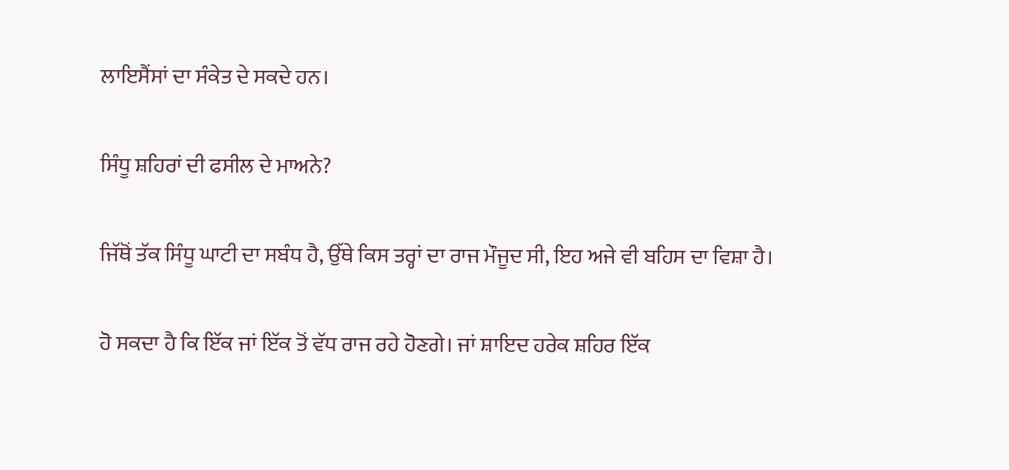ਲਾਇਸੈਂਸਾਂ ਦਾ ਸੰਕੇਤ ਦੇ ਸਕਦੇ ਹਨ।

ਸਿੰਧੂ ਸ਼ਹਿਰਾਂ ਦੀ ਫਸੀਲ ਦੇ ਮਾਅਨੇ?

ਜਿੱਥੋਂ ਤੱਕ ਸਿੰਧੂ ਘਾਟੀ ਦਾ ਸਬੰਧ ਹੈ, ਉੱਥੇ ਕਿਸ ਤਰ੍ਹਾਂ ਦਾ ਰਾਜ ਮੌਜੂਦ ਸੀ, ਇਹ ਅਜੇ ਵੀ ਬਹਿਸ ਦਾ ਵਿਸ਼ਾ ਹੈ।

ਹੋ ਸਕਦਾ ਹੈ ਕਿ ਇੱਕ ਜਾਂ ਇੱਕ ਤੋਂ ਵੱਧ ਰਾਜ ਰਹੇ ਹੋਣਗੇ। ਜਾਂ ਸ਼ਾਇਦ ਹਰੇਕ ਸ਼ਹਿਰ ਇੱਕ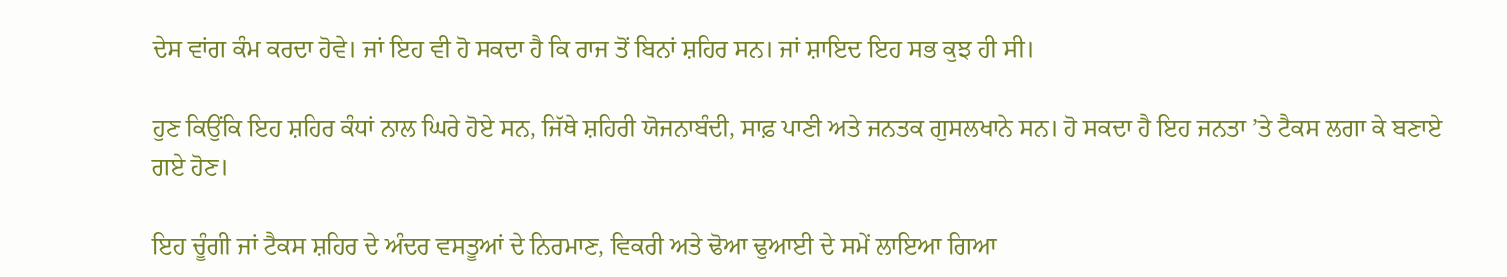ਦੇਸ ਵਾਂਗ ਕੰਮ ਕਰਦਾ ਹੋਵੇ। ਜਾਂ ਇਹ ਵੀ ਹੋ ਸਕਦਾ ਹੈ ਕਿ ਰਾਜ ਤੋਂ ਬਿਨਾਂ ਸ਼ਹਿਰ ਸਨ। ਜਾਂ ਸ਼ਾਇਦ ਇਹ ਸਭ ਕੁਝ ਹੀ ਸੀ।

ਹੁਣ ਕਿਉਂਕਿ ਇਹ ਸ਼ਹਿਰ ਕੰਧਾਂ ਨਾਲ ਘਿਰੇ ਹੋਏ ਸਨ, ਜਿੱਥੇ ਸ਼ਹਿਰੀ ਯੋਜਨਾਬੰਦੀ, ਸਾਫ਼ ਪਾਣੀ ਅਤੇ ਜਨਤਕ ਗੁਸਲਖਾਨੇ ਸਨ। ਹੋ ਸਕਦਾ ਹੈ ਇਹ ਜਨਤਾ ’ਤੇ ਟੈਕਸ ਲਗਾ ਕੇ ਬਣਾਏ ਗਏ ਹੋਣ।

ਇਹ ਚੂੰਗੀ ਜਾਂ ਟੈਕਸ ਸ਼ਹਿਰ ਦੇ ਅੰਦਰ ਵਸਤੂਆਂ ਦੇ ਨਿਰਮਾਣ, ਵਿਕਰੀ ਅਤੇ ਢੋਆ ਢੁਆਈ ਦੇ ਸਮੇਂ ਲਾਇਆ ਗਿਆ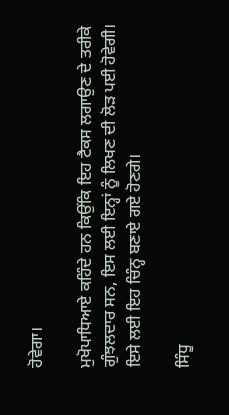ਹੋਵੇਗਾ।

ਮੁਖੋਪਾਧਿਆਏ ਕਹਿੰਦੇ ਹਨ ਕਿਉਂਕਿ ਇਹ ਟੈਕਸ ਲਗਾਉਣ ਦੇ ਤਰੀਕੇ ਗੁੰਝਲਦਾਰ ਸਨ, ਇਸ ਲਈ ਇਨ੍ਹਾਂ ਨੂੰ ਲਿਖਣ ਦੀ ਲੋੜ ਪਈ ਹੋਵੇਗੀ। ਇਸੇ ਲਈ ਇਹ ਚਿੰਨ੍ਹ ਬਣਾਏ ਗਏ ਹੋਣਗੇ।

ਸਿੰਧੂ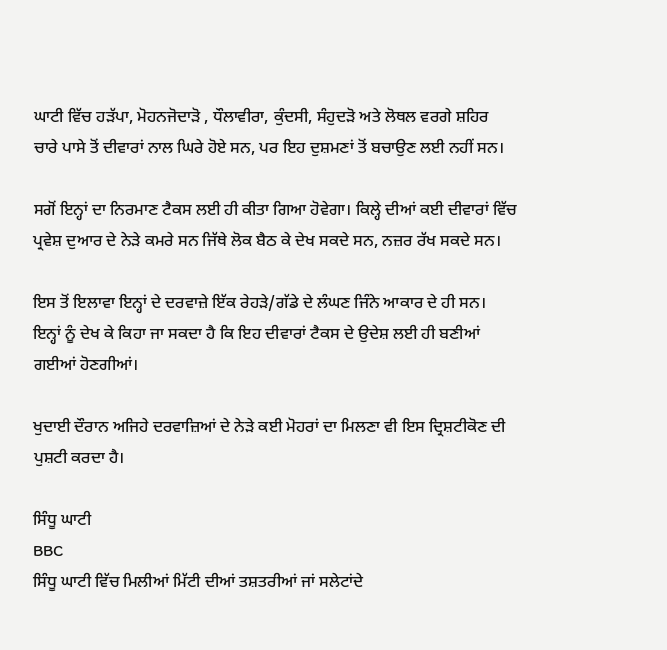ਘਾਟੀ ਵਿੱਚ ਹੜੱਪਾ, ਮੋਹਨਜੋਦਾੜੋ , ਧੌਲਾਵੀਰਾ, ਕੁੰਦਸੀ, ਸੰਹੁਦੜੋ ਅਤੇ ਲੋਥਲ ਵਰਗੇ ਸ਼ਹਿਰ ਚਾਰੇ ਪਾਸੇ ਤੋਂ ਦੀਵਾਰਾਂ ਨਾਲ ਘਿਰੇ ਹੋਏ ਸਨ, ਪਰ ਇਹ ਦੁਸ਼ਮਣਾਂ ਤੋਂ ਬਚਾਉਣ ਲਈ ਨਹੀਂ ਸਨ।

ਸਗੋਂ ਇਨ੍ਹਾਂ ਦਾ ਨਿਰਮਾਣ ਟੈਕਸ ਲਈ ਹੀ ਕੀਤਾ ਗਿਆ ਹੋਵੇਗਾ। ਕਿਲ੍ਹੇ ਦੀਆਂ ਕਈ ਦੀਵਾਰਾਂ ਵਿੱਚ ਪ੍ਰਵੇਸ਼ ਦੁਆਰ ਦੇ ਨੇੜੇ ਕਮਰੇ ਸਨ ਜਿੱਥੇ ਲੋਕ ਬੈਠ ਕੇ ਦੇਖ ਸਕਦੇ ਸਨ, ਨਜ਼ਰ ਰੱਖ ਸਕਦੇ ਸਨ।

ਇਸ ਤੋਂ ਇਲਾਵਾ ਇਨ੍ਹਾਂ ਦੇ ਦਰਵਾਜ਼ੇ ਇੱਕ ਰੇਹੜੇ/ਗੱਡੇ ਦੇ ਲੰਘਣ ਜਿੰਨੇ ਆਕਾਰ ਦੇ ਹੀ ਸਨ। ਇਨ੍ਹਾਂ ਨੂੰ ਦੇਖ ਕੇ ਕਿਹਾ ਜਾ ਸਕਦਾ ਹੈ ਕਿ ਇਹ ਦੀਵਾਰਾਂ ਟੈਕਸ ਦੇ ਉਦੇਸ਼ ਲਈ ਹੀ ਬਣੀਆਂ ਗਈਆਂ ਹੋਣਗੀਆਂ।

ਖੁਦਾਈ ਦੌਰਾਨ ਅਜਿਹੇ ਦਰਵਾਜ਼ਿਆਂ ਦੇ ਨੇੜੇ ਕਈ ਮੋਹਰਾਂ ਦਾ ਮਿਲਣਾ ਵੀ ਇਸ ਦ੍ਰਿਸ਼ਟੀਕੋਣ ਦੀ ਪੁਸ਼ਟੀ ਕਰਦਾ ਹੈ।

ਸਿੰਧੂ ਘਾਟੀ
BBC
ਸਿੰਧੂ ਘਾਟੀ ਵਿੱਚ ਮਿਲੀਆਂ ਮਿੱਟੀ ਦੀਆਂ ਤਸ਼ਤਰੀਆਂ ਜਾਂ ਸਲੇਟਾਂਦੇ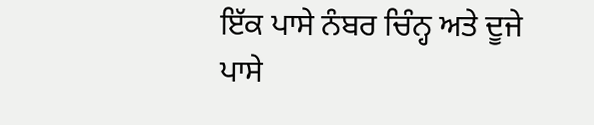ਇੱਕ ਪਾਸੇ ਨੰਬਰ ਚਿੰਨ੍ਹ ਅਤੇ ਦੂਜੇ ਪਾਸੇ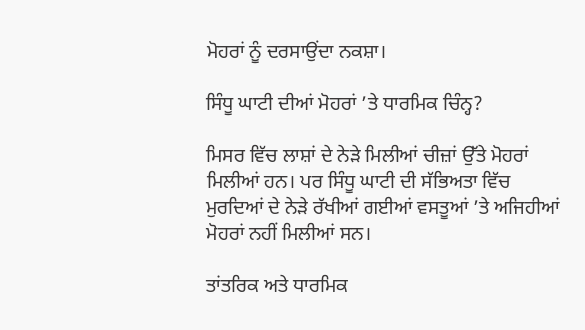ਮੋਹਰਾਂ ਨੂੰ ਦਰਸਾਉਂਦਾ ਨਕਸ਼ਾ।

ਸਿੰਧੂ ਘਾਟੀ ਦੀਆਂ ਮੋਹਰਾਂ ’ਤੇ ਧਾਰਮਿਕ ਚਿੰਨ੍ਹ?

ਮਿਸਰ ਵਿੱਚ ਲਾਸ਼ਾਂ ਦੇ ਨੇੜੇ ਮਿਲੀਆਂ ਚੀਜ਼ਾਂ ਉੱਤੇ ਮੋਹਰਾਂ ਮਿਲੀਆਂ ਹਨ। ਪਰ ਸਿੰਧੂ ਘਾਟੀ ਦੀ ਸੱਭਿਅਤਾ ਵਿੱਚ ਮੁਰਦਿਆਂ ਦੇ ਨੇੜੇ ਰੱਖੀਆਂ ਗਈਆਂ ਵਸਤੂਆਂ ’ਤੇ ਅਜਿਹੀਆਂ ਮੋਹਰਾਂ ਨਹੀਂ ਮਿਲੀਆਂ ਸਨ।

ਤਾਂਤਰਿਕ ਅਤੇ ਧਾਰਮਿਕ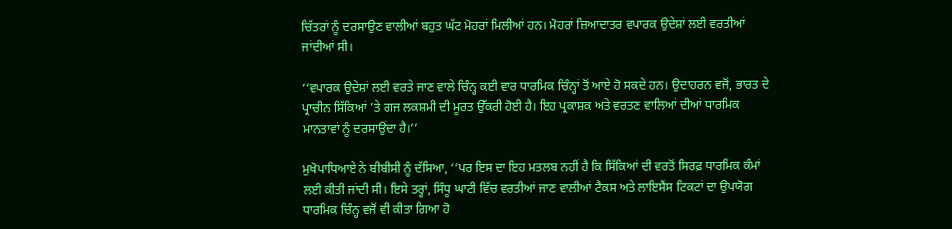ਚਿੱਤਰਾਂ ਨੂੰ ਦਰਸਾਉਣ ਵਾਲੀਆਂ ਬਹੁਤ ਘੱਟ ਮੋਹਰਾਂ ਮਿਲੀਆਂ ਹਨ। ਮੋਹਰਾਂ ਜ਼ਿਆਦਾਤਰ ਵਪਾਰਕ ਉਦੇਸ਼ਾਂ ਲਈ ਵਰਤੀਆਂ ਜਾਂਦੀਆਂ ਸੀ।

‘‘ਵਪਾਰਕ ਉਦੇਸ਼ਾਂ ਲਈ ਵਰਤੇ ਜਾਣ ਵਾਲੇ ਚਿੰਨ੍ਹ ਕਈ ਵਾਰ ਧਾਰਮਿਕ ਚਿੰਨ੍ਹਾਂ ਤੋਂ ਆਏ ਹੋ ਸਕਦੇ ਹਨ। ਉਦਾਹਰਨ ਵਜੋਂ, ਭਾਰਤ ਦੇ ਪ੍ਰਾਚੀਨ ਸਿੱਕਿਆਂ ’ਤੇ ਗਜ ਲਕਸ਼ਮੀ ਦੀ ਮੂਰਤ ਉੱਕਰੀ ਹੋਈ ਹੈ। ਇਹ ਪ੍ਰਕਾਸ਼ਕ ਅਤੇ ਵਰਤਣ ਵਾਲਿਆਂ ਦੀਆਂ ਧਾਰਮਿਕ ਮਾਨਤਾਵਾਂ ਨੂੰ ਦਰਸਾਉਂਦਾ ਹੈ।’’

ਮੁਖੋਪਾਧਿਆਏ ਨੇ ਬੀਬੀਸੀ ਨੂੰ ਦੱਸਿਆ, ‘‘ਪਰ ਇਸ ਦਾ ਇਹ ਮਤਲਬ ਨਹੀਂ ਹੈ ਕਿ ਸਿੱਕਿਆਂ ਦੀ ਵਰਤੋਂ ਸਿਰਫ਼ ਧਾਰਮਿਕ ਕੰਮਾਂ ਲਈ ਕੀਤੀ ਜਾਂਦੀ ਸੀ। ਇਸੇ ਤਰ੍ਹਾਂ, ਸਿੰਧੂ ਘਾਟੀ ਵਿੱਚ ਵਰਤੀਆਂ ਜਾਣ ਵਾਲੀਆਂ ਟੈਕਸ ਅਤੇ ਲਾਇਸੈਂਸ ਟਿਕਟਾਂ ਦਾ ਉਪਯੋਗ ਧਾਰਮਿਕ ਚਿੰਨ੍ਹ ਵਜੋਂ ਵੀ ਕੀਤਾ ਗਿਆ ਹੋ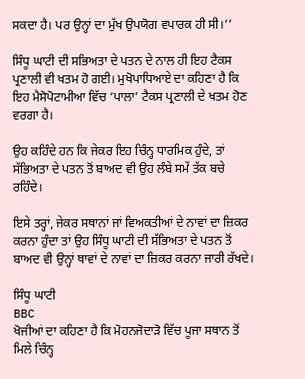ਸਕਦਾ ਹੈ। ਪਰ ਉਨ੍ਹਾਂ ਦਾ ਮੁੱਖ ਉਪਯੋਗ ਵਪਾਰਕ ਹੀ ਸੀ।’’

ਸਿੰਧੂ ਘਾਟੀ ਦੀ ਸਭਿਅਤਾ ਦੇ ਪਤਨ ਦੇ ਨਾਲ ਹੀ ਇਹ ਟੈਕਸ ਪ੍ਰਣਾਲੀ ਵੀ ਖਤਮ ਹੋ ਗਈ। ਮੁਖੋਪਾਧਿਆਏ ਦਾ ਕਹਿਣਾ ਹੈ ਕਿ ਇਹ ਮੈਸੋਪੋਟਾਮੀਆ ਵਿੱਚ ‘ਪਾਲਾ’ ਟੈਕਸ ਪ੍ਰਣਾਲੀ ਦੇ ਖਤਮ ਹੋਣ ਵਰਗਾ ਹੈ।

ਉਹ ਕਹਿੰਦੇ ਹਨ ਕਿ ਜੇਕਰ ਇਹ ਚਿੰਨ੍ਹ ਧਾਰਮਿਕ ਹੁੰਦੇ, ਤਾਂ ਸੱਭਿਅਤਾ ਦੇ ਪਤਨ ਤੋਂ ਬਾਅਦ ਵੀ ਉਹ ਲੰਬੇ ਸਮੇਂ ਤੱਕ ਬਚੇ ਰਹਿੰਦੇ।

ਇਸੇ ਤਰ੍ਹਾਂ, ਜੇਕਰ ਸਥਾਨਾਂ ਜਾਂ ਵਿਅਕਤੀਆਂ ਦੇ ਨਾਵਾਂ ਦਾ ਜ਼ਿਕਰ ਕਰਨਾ ਹੁੰਦਾ ਤਾਂ ਉਹ ਸਿੰਧੂ ਘਾਟੀ ਦੀ ਸੱਭਿਅਤਾ ਦੇ ਪਤਨ ਤੋਂ ਬਾਅਦ ਵੀ ਉਨ੍ਹਾਂ ਥਾਵਾਂ ਦੇ ਨਾਵਾਂ ਦਾ ਜ਼ਿਕਰ ਕਰਨਾ ਜਾਰੀ ਰੱਖਦੇ।

ਸਿੰਧੂ ਘਾਟੀ
BBC
ਖੋਜੀਆਂ ਦਾ ਕਹਿਣਾ ਹੈ ਕਿ ਮੋਹਨਜੋਦਾੜੋ ਵਿੱਚ ਪੂਜਾ ਸਥਾਨ ਤੋਂ ਮਿਲੇ ਚਿੰਨ੍ਹ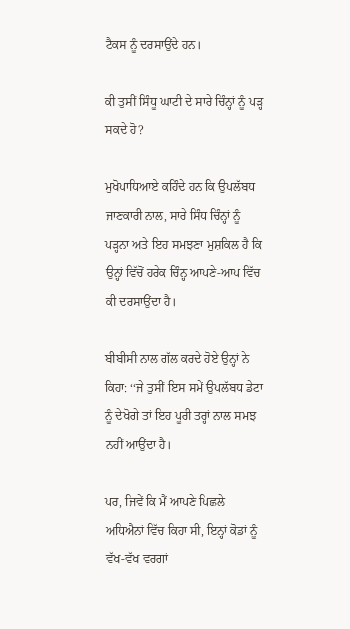ਟੈਕਸ ਨੂੰ ਦਰਸਾਉਂਦੇ ਹਨ।

ਕੀ ਤੁਸੀਂ ਸਿੰਧੂ ਘਾਟੀ ਦੇ ਸਾਰੇ ਚਿੰਨ੍ਹਾਂ ਨੂੰ ਪੜ੍ਹ ਸਕਦੇ ਹੋ?

ਮੁਖੋਪਾਧਿਆਏ ਕਹਿੰਦੇ ਹਨ ਕਿ ਉਪਲੱਬਧ ਜਾਣਕਾਰੀ ਨਾਲ, ਸਾਰੇ ਸਿੰਧ ਚਿੰਨ੍ਹਾਂ ਨੂੰ ਪੜ੍ਹਨਾ ਅਤੇ ਇਹ ਸਮਝਣਾ ਮੁਸ਼ਕਿਲ ਹੈ ਕਿ ਉਨ੍ਹਾਂ ਵਿੱਚੋਂ ਹਰੇਕ ਚਿੰਨ੍ਹ ਆਪਣੇ-ਆਪ ਵਿੱਚ ਕੀ ਦਰਸਾਉਂਦਾ ਹੈ।

ਬੀਬੀਸੀ ਨਾਲ ਗੱਲ ਕਰਦੇ ਹੋਏ ਉਨ੍ਹਾਂ ਨੇ ਕਿਹਾ: ‘‘ਜੇ ਤੁਸੀਂ ਇਸ ਸਮੇਂ ਉਪਲੱਬਧ ਡੇਟਾ ਨੂੰ ਦੇਖੋਗੇ ਤਾਂ ਇਹ ਪੂਰੀ ਤਰ੍ਹਾਂ ਨਾਲ ਸਮਝ ਨਹੀਂ ਆਉਂਦਾ ਹੈ।

ਪਰ, ਜਿਵੇਂ ਕਿ ਮੈਂ ਆਪਣੇ ਪਿਛਲੇ ਅਧਿਐਨਾਂ ਵਿੱਚ ਕਿਹਾ ਸੀ, ਇਨ੍ਹਾਂ ਕੋਡਾਂ ਨੂੰ ਵੱਖ-ਵੱਖ ਵਰਗਾਂ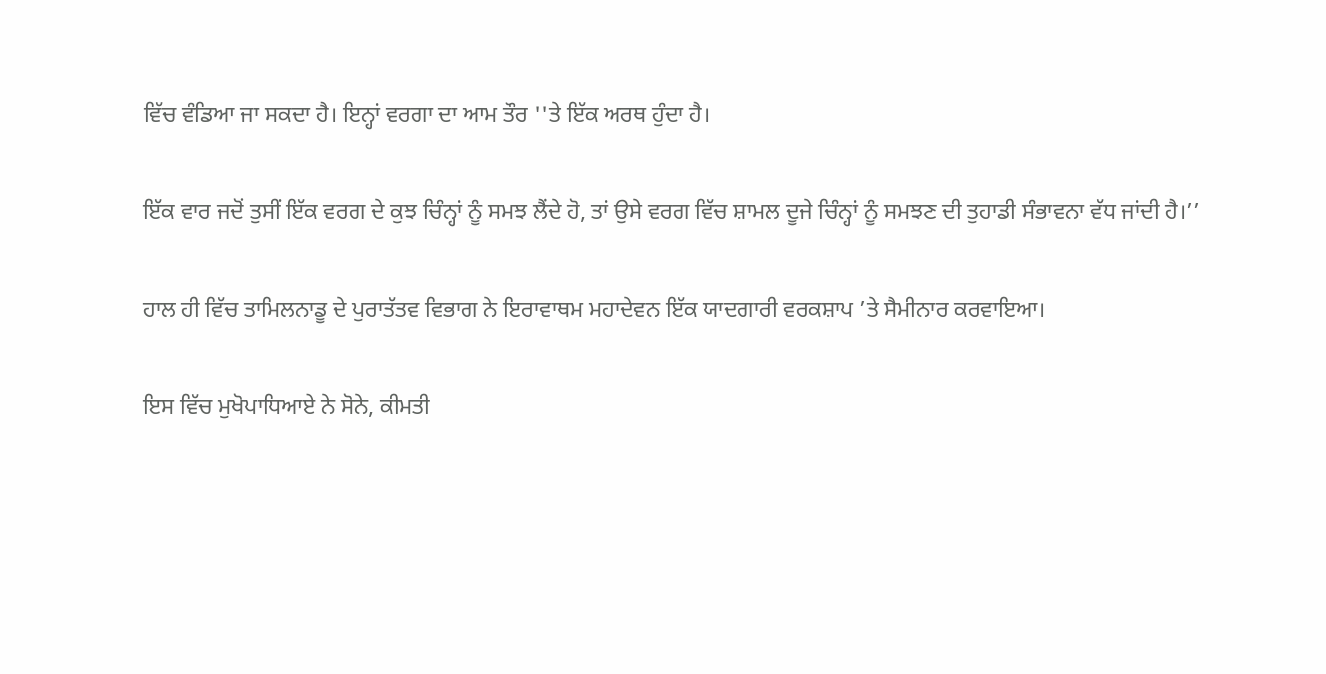ਵਿੱਚ ਵੰਡਿਆ ਜਾ ਸਕਦਾ ਹੈ। ਇਨ੍ਹਾਂ ਵਰਗਾ ਦਾ ਆਮ ਤੌਰ ''ਤੇ ਇੱਕ ਅਰਥ ਹੁੰਦਾ ਹੈ।

ਇੱਕ ਵਾਰ ਜਦੋਂ ਤੁਸੀਂ ਇੱਕ ਵਰਗ ਦੇ ਕੁਝ ਚਿੰਨ੍ਹਾਂ ਨੂੰ ਸਮਝ ਲੈਂਦੇ ਹੋ, ਤਾਂ ਉਸੇ ਵਰਗ ਵਿੱਚ ਸ਼ਾਮਲ ਦੂਜੇ ਚਿੰਨ੍ਹਾਂ ਨੂੰ ਸਮਝਣ ਦੀ ਤੁਹਾਡੀ ਸੰਭਾਵਨਾ ਵੱਧ ਜਾਂਦੀ ਹੈ।’’

ਹਾਲ ਹੀ ਵਿੱਚ ਤਾਮਿਲਨਾਡੂ ਦੇ ਪੁਰਾਤੱਤਵ ਵਿਭਾਗ ਨੇ ਇਰਾਵਾਥਮ ਮਹਾਦੇਵਨ ਇੱਕ ਯਾਦਗਾਰੀ ਵਰਕਸ਼ਾਪ ’ਤੇ ਸੈਮੀਨਾਰ ਕਰਵਾਇਆ।

ਇਸ ਵਿੱਚ ਮੁਖੋਪਾਧਿਆਏ ਨੇ ਸੋਨੇ, ਕੀਮਤੀ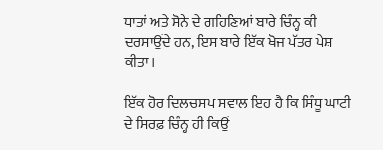ਧਾਤਾਂ ਅਤੇ ਸੋਨੇ ਦੇ ਗਹਿਣਿਆਂ ਬਾਰੇ ਚਿੰਨ੍ਹ ਕੀ ਦਰਸਾਉਂਦੇ ਹਨ, ਇਸ ਬਾਰੇ ਇੱਕ ਖੋਜ ਪੱਤਰ ਪੇਸ਼ ਕੀਤਾ।

ਇੱਕ ਹੋਰ ਦਿਲਚਸਪ ਸਵਾਲ ਇਹ ਹੈ ਕਿ ਸਿੰਧੂ ਘਾਟੀ ਦੇ ਸਿਰਫ਼ ਚਿੰਨ੍ਹ ਹੀ ਕਿਉਂ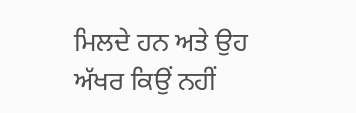ਮਿਲਦੇ ਹਨ ਅਤੇ ਉਹ ਅੱਖਰ ਕਿਉਂ ਨਹੀਂ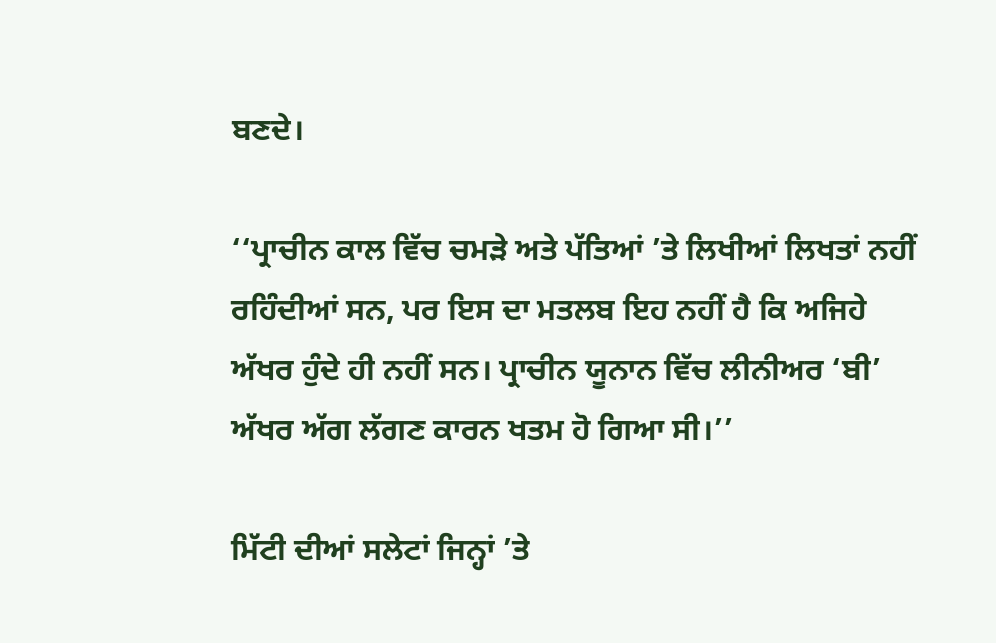ਬਣਦੇ।

‘‘ਪ੍ਰਾਚੀਨ ਕਾਲ ਵਿੱਚ ਚਮੜੇ ਅਤੇ ਪੱਤਿਆਂ ’ਤੇ ਲਿਖੀਆਂ ਲਿਖਤਾਂ ਨਹੀਂ ਰਹਿੰਦੀਆਂ ਸਨ, ਪਰ ਇਸ ਦਾ ਮਤਲਬ ਇਹ ਨਹੀਂ ਹੈ ਕਿ ਅਜਿਹੇ ਅੱਖਰ ਹੁੰਦੇ ਹੀ ਨਹੀਂ ਸਨ। ਪ੍ਰਾਚੀਨ ਯੂਨਾਨ ਵਿੱਚ ਲੀਨੀਅਰ ‘ਬੀ’ ਅੱਖਰ ਅੱਗ ਲੱਗਣ ਕਾਰਨ ਖਤਮ ਹੋ ਗਿਆ ਸੀ।’’

ਮਿੱਟੀ ਦੀਆਂ ਸਲੇਟਾਂ ਜਿਨ੍ਹਾਂ ’ਤੇ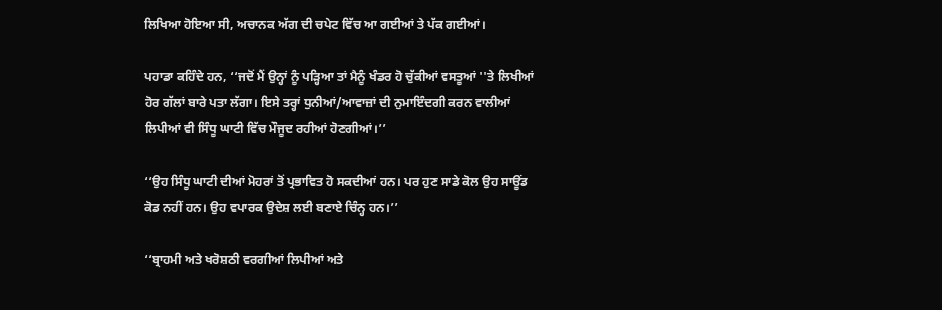ਲਿਖਿਆ ਹੋਇਆ ਸੀ, ਅਚਾਨਕ ਅੱਗ ਦੀ ਚਪੇਟ ਵਿੱਚ ਆ ਗਈਆਂ ਤੇ ਪੱਕ ਗਈਆਂ।

ਪਹਾਡਾ ਕਹਿੰਦੇ ਹਨ, ‘‘ਜਦੋਂ ਮੈਂ ਉਨ੍ਹਾਂ ਨੂੰ ਪੜ੍ਹਿਆ ਤਾਂ ਮੈਨੂੰ ਖੰਡਰ ਹੋ ਚੁੱਕੀਆਂ ਵਸਤੂਆਂ ''ਤੇ ਲਿਖੀਆਂ ਹੋਰ ਗੱਲਾਂ ਬਾਰੇ ਪਤਾ ਲੱਗਾ। ਇਸੇ ਤਰ੍ਹਾਂ ਧੁਨੀਆਂ/ਆਵਾਜ਼ਾਂ ਦੀ ਨੁਮਾਇੰਦਗੀ ਕਰਨ ਵਾਲੀਆਂ ਲਿਪੀਆਂ ਵੀ ਸਿੰਧੂ ਘਾਟੀ ਵਿੱਚ ਮੌਜੂਦ ਰਹੀਆਂ ਹੋਣਗੀਆਂ।’’

‘‘ਉਹ ਸਿੰਧੂ ਘਾਟੀ ਦੀਆਂ ਮੋਹਰਾਂ ਤੋਂ ਪ੍ਰਭਾਵਿਤ ਹੋ ਸਕਦੀਆਂ ਹਨ। ਪਰ ਹੁਣ ਸਾਡੇ ਕੋਲ ਉਹ ਸਾਊਂਡ ਕੋਡ ਨਹੀਂ ਹਨ। ਉਹ ਵਪਾਰਕ ਉਦੇਸ਼ ਲਈ ਬਣਾਏ ਚਿੰਨ੍ਹ ਹਨ।’’

‘‘ਬ੍ਰਾਹਮੀ ਅਤੇ ਖਰੋਸ਼ਠੀ ਵਰਗੀਆਂ ਲਿਪੀਆਂ ਅਤੇ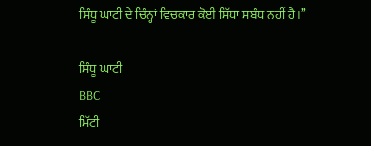ਸਿੰਧੂ ਘਾਟੀ ਦੇ ਚਿੰਨ੍ਹਾਂ ਵਿਚਕਾਰ ਕੋਈ ਸਿੱਧਾ ਸਬੰਧ ਨਹੀਂ ਹੈ।’’

ਸਿੰਧੂ ਘਾਟੀ
BBC
ਮਿੱਟੀ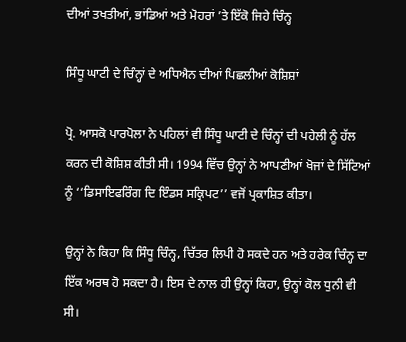ਦੀਆਂ ਤਖਤੀਆਂ, ਭਾਂਡਿਆਂ ਅਤੇ ਮੋਹਰਾਂ ’ਤੇ ਇੱਕੋ ਜਿਹੇ ਚਿੰਨ੍ਹ

ਸਿੰਧੂ ਘਾਟੀ ਦੇ ਚਿੰਨ੍ਹਾਂ ਦੇ ਅਧਿਐਨ ਦੀਆਂ ਪਿਛਲੀਆਂ ਕੋਸ਼ਿਸ਼ਾਂ

ਪ੍ਰੋ. ਆਸਕੋ ਪਾਰਪੋਲਾ ਨੇ ਪਹਿਲਾਂ ਵੀ ਸਿੰਧੂ ਘਾਟੀ ਦੇ ਚਿੰਨ੍ਹਾਂ ਦੀ ਪਹੇਲੀ ਨੂੰ ਹੱਲ ਕਰਨ ਦੀ ਕੋਸ਼ਿਸ਼ ਕੀਤੀ ਸੀ। 1994 ਵਿੱਚ ਉਨ੍ਹਾਂ ਨੇ ਆਪਣੀਆਂ ਖੋਜਾਂ ਦੇ ਸਿੱਟਿਆਂ ਨੂੰ ‘‘ਡਿਸਾਇਫਰਿੰਗ ਦਿ ਇੰਡਸ ਸਕ੍ਰਿਪਟ’’ ਵਜੋਂ ਪ੍ਰਕਾਸ਼ਿਤ ਕੀਤਾ।

ਉਨ੍ਹਾਂ ਨੇ ਕਿਹਾ ਕਿ ਸਿੰਧੂ ਚਿੰਨ੍ਹ, ਚਿੱਤਰ ਲਿਪੀ ਹੋ ਸਕਦੇ ਹਨ ਅਤੇ ਹਰੇਕ ਚਿੰਨ੍ਹ ਦਾ ਇੱਕ ਅਰਥ ਹੋ ਸਕਦਾ ਹੈ। ਇਸ ਦੇ ਨਾਲ ਹੀ ਉਨ੍ਹਾਂ ਕਿਹਾ, ਉਨ੍ਹਾਂ ਕੋਲ ਧੁਨੀ ਵੀ ਸੀ।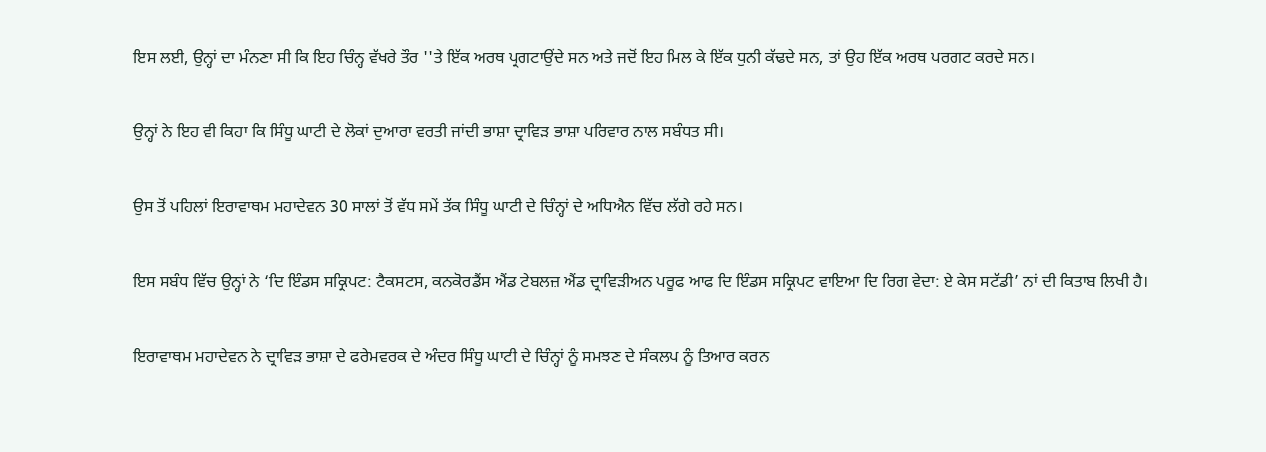ਇਸ ਲਈ, ਉਨ੍ਹਾਂ ਦਾ ਮੰਨਣਾ ਸੀ ਕਿ ਇਹ ਚਿੰਨ੍ਹ ਵੱਖਰੇ ਤੌਰ ''ਤੇ ਇੱਕ ਅਰਥ ਪ੍ਰਗਟਾਉਂਦੇ ਸਨ ਅਤੇ ਜਦੋਂ ਇਹ ਮਿਲ ਕੇ ਇੱਕ ਧੁਨੀ ਕੱਢਦੇ ਸਨ, ਤਾਂ ਉਹ ਇੱਕ ਅਰਥ ਪਰਗਟ ਕਰਦੇ ਸਨ।

ਉਨ੍ਹਾਂ ਨੇ ਇਹ ਵੀ ਕਿਹਾ ਕਿ ਸਿੰਧੂ ਘਾਟੀ ਦੇ ਲੋਕਾਂ ਦੁਆਰਾ ਵਰਤੀ ਜਾਂਦੀ ਭਾਸ਼ਾ ਦ੍ਰਾਵਿੜ ਭਾਸ਼ਾ ਪਰਿਵਾਰ ਨਾਲ ਸਬੰਧਤ ਸੀ।

ਉਸ ਤੋਂ ਪਹਿਲਾਂ ਇਰਾਵਾਥਮ ਮਹਾਦੇਵਨ 30 ਸਾਲਾਂ ਤੋਂ ਵੱਧ ਸਮੇਂ ਤੱਕ ਸਿੰਧੂ ਘਾਟੀ ਦੇ ਚਿੰਨ੍ਹਾਂ ਦੇ ਅਧਿਐਨ ਵਿੱਚ ਲੱਗੇ ਰਹੇ ਸਨ।

ਇਸ ਸਬੰਧ ਵਿੱਚ ਉਨ੍ਹਾਂ ਨੇ ‘ਦਿ ਇੰਡਸ ਸਕ੍ਰਿਪਟ: ਟੈਕਸਟਸ, ਕਨਕੋਰਡੈਂਸ ਐਂਡ ਟੇਬਲਜ਼ ਐਂਡ ਦ੍ਰਾਵਿੜੀਅਨ ਪਰੂਫ ਆਫ ਦਿ ਇੰਡਸ ਸਕ੍ਰਿਪਟ ਵਾਇਆ ਦਿ ਰਿਗ ਵੇਦਾ: ਏ ਕੇਸ ਸਟੱਡੀ’ ਨਾਂ ਦੀ ਕਿਤਾਬ ਲਿਖੀ ਹੈ।

ਇਰਾਵਾਥਮ ਮਹਾਦੇਵਨ ਨੇ ਦ੍ਰਾਵਿੜ ਭਾਸ਼ਾ ਦੇ ਫਰੇਮਵਰਕ ਦੇ ਅੰਦਰ ਸਿੰਧੂ ਘਾਟੀ ਦੇ ਚਿੰਨ੍ਹਾਂ ਨੂੰ ਸਮਝਣ ਦੇ ਸੰਕਲਪ ਨੂੰ ਤਿਆਰ ਕਰਨ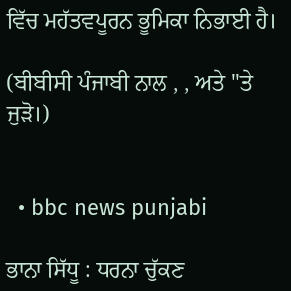ਵਿੱਚ ਮਹੱਤਵਪੂਰਨ ਭੂਮਿਕਾ ਨਿਭਾਈ ਹੈ।

(ਬੀਬੀਸੀ ਪੰਜਾਬੀ ਨਾਲ , , ਅਤੇ ''ਤੇ ਜੁੜੋ।)


  • bbc news punjabi

ਭਾਨਾ ਸਿੱਧੂ : ਧਰਨਾ ਚੁੱਕਣ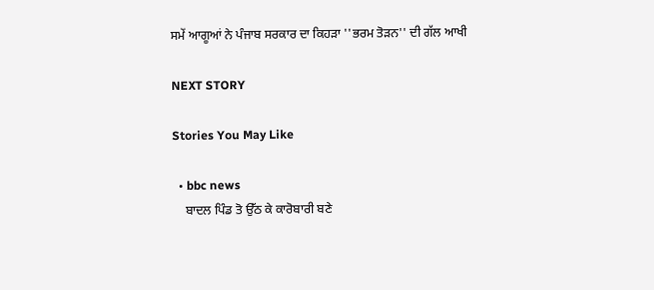ਸਮੇਂ ਆਗੂਆਂ ਨੇ ਪੰਜਾਬ ਸਰਕਾਰ ਦਾ ਕਿਹੜਾ ''ਭਰਮ ਤੋੜਨ'' ਦੀ ਗੱਲ ਆਖੀ

NEXT STORY

Stories You May Like

  • bbc news
    ਬਾਦਲ ਪਿੰਡ ਤੋ ਉੱਠ ਕੇ ਕਾਰੋਬਾਰੀ ਬਣੇ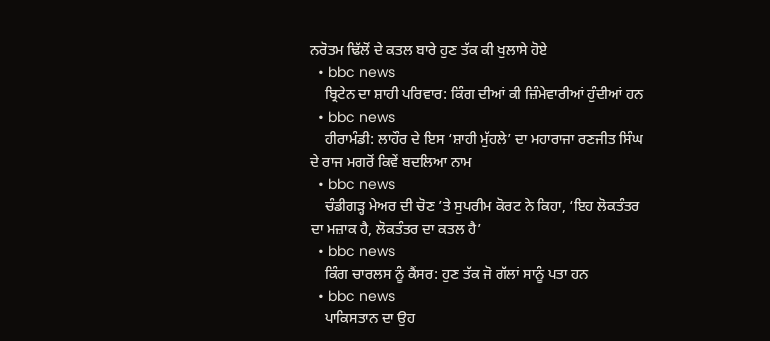ਨਰੋਤਮ ਢਿੱਲੋਂ ਦੇ ਕਤਲ ਬਾਰੇ ਹੁਣ ਤੱਕ ਕੀ ਖੁਲਾਸੇ ਹੋਏ
  • bbc news
    ਬ੍ਰਿਟੇਨ ਦਾ ਸ਼ਾਹੀ ਪਰਿਵਾਰ: ਕਿੰਗ ਦੀਆਂ ਕੀ ਜ਼ਿੰਮੇਵਾਰੀਆਂ ਹੁੰਦੀਆਂ ਹਨ
  • bbc news
    ਹੀਰਾਮੰਡੀ: ਲਾਹੌਰ ਦੇ ਇਸ ‘ਸ਼ਾਹੀ ਮੁੱਹਲੇ’ ਦਾ ਮਹਾਰਾਜਾ ਰਣਜੀਤ ਸਿੰਘ ਦੇ ਰਾਜ ਮਗਰੋਂ ਕਿਵੇਂ ਬਦਲਿਆ ਨਾਮ
  • bbc news
    ਚੰਡੀਗੜ੍ਹ ਮੇਅਰ ਦੀ ਚੋਣ ’ਤੇ ਸੁਪਰੀਮ ਕੋਰਟ ਨੇ ਕਿਹਾ, ‘ਇਹ ਲੋਕਤੰਤਰ ਦਾ ਮਜ਼ਾਕ ਹੈ, ਲੋਕਤੰਤਰ ਦਾ ਕਤਲ ਹੈ’
  • bbc news
    ਕਿੰਗ ਚਾਰਲਸ ਨੂੰ ਕੈਂਸਰ: ਹੁਣ ਤੱਕ ਜੋ ਗੱਲਾਂ ਸਾਨੂੰ ਪਤਾ ਹਨ
  • bbc news
    ਪਾਕਿਸਤਾਨ ਦਾ ਉਹ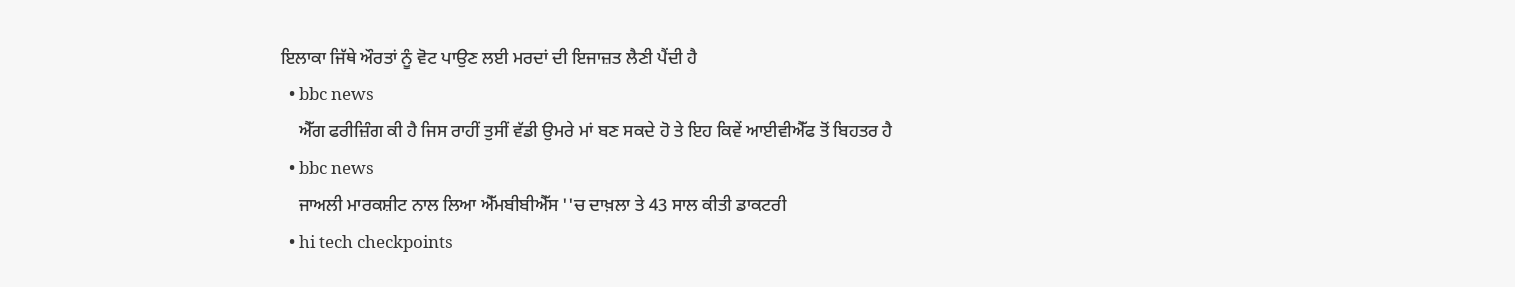ਇਲਾਕਾ ਜਿੱਥੇ ਔਰਤਾਂ ਨੂੰ ਵੋਟ ਪਾਉਣ ਲਈ ਮਰਦਾਂ ਦੀ ਇਜਾਜ਼ਤ ਲੈਣੀ ਪੈਂਦੀ ਹੈ
  • bbc news
    ਐੱਗ ਫਰੀਜ਼ਿੰਗ ਕੀ ਹੈ ਜਿਸ ਰਾਹੀਂ ਤੁਸੀਂ ਵੱਡੀ ਉਮਰੇ ਮਾਂ ਬਣ ਸਕਦੇ ਹੋ ਤੇ ਇਹ ਕਿਵੇਂ ਆਈਵੀਐੱਫ ਤੋਂ ਬਿਹਤਰ ਹੈ
  • bbc news
    ਜਾਅਲੀ ਮਾਰਕਸ਼ੀਟ ਨਾਲ ਲਿਆ ਐੱਮਬੀਬੀਐੱਸ ''ਚ ਦਾਖ਼ਲਾ ਤੇ 43 ਸਾਲ ਕੀਤੀ ਡਾਕਟਰੀ
  • hi tech checkpoints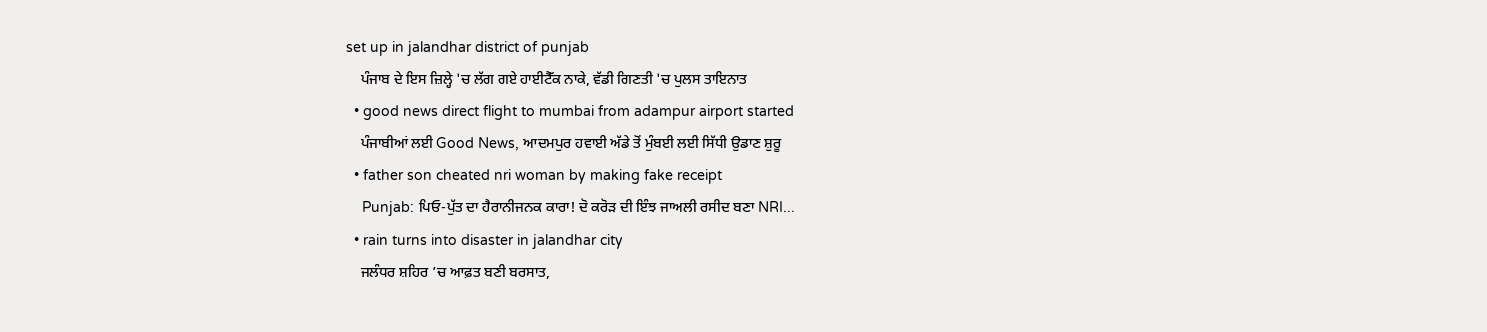set up in jalandhar district of punjab
    ਪੰਜਾਬ ਦੇ ਇਸ ਜ਼ਿਲ੍ਹੇ 'ਚ ਲੱਗ ਗਏ ਹਾਈਟੈੱਕ ਨਾਕੇ, ਵੱਡੀ ਗਿਣਤੀ 'ਚ ਪੁਲਸ ਤਾਇਨਾਤ
  • good news direct flight to mumbai from adampur airport started
    ਪੰਜਾਬੀਆਂ ਲਈ Good News, ਆਦਮਪੁਰ ਹਵਾਈ ਅੱਡੇ ਤੋਂ ਮੁੰਬਈ ਲਈ ਸਿੱਧੀ ਉਡਾਣ ਸ਼ੁਰੂ
  • father son cheated nri woman by making fake receipt
    Punjab: ਪਿਓ-ਪੁੱਤ ਦਾ ਹੈਰਾਨੀਜਨਕ ਕਾਰਾ! ਦੋ ਕਰੋੜ ਦੀ ਇੰਝ ਜਾਅਲੀ ਰਸੀਦ ਬਣਾ NRI...
  • rain turns into disaster in jalandhar city
    ਜਲੰਧਰ ਸ਼ਹਿਰ ’ਚ ਆਫ਼ਤ ਬਣੀ ਬਰਸਾਤ,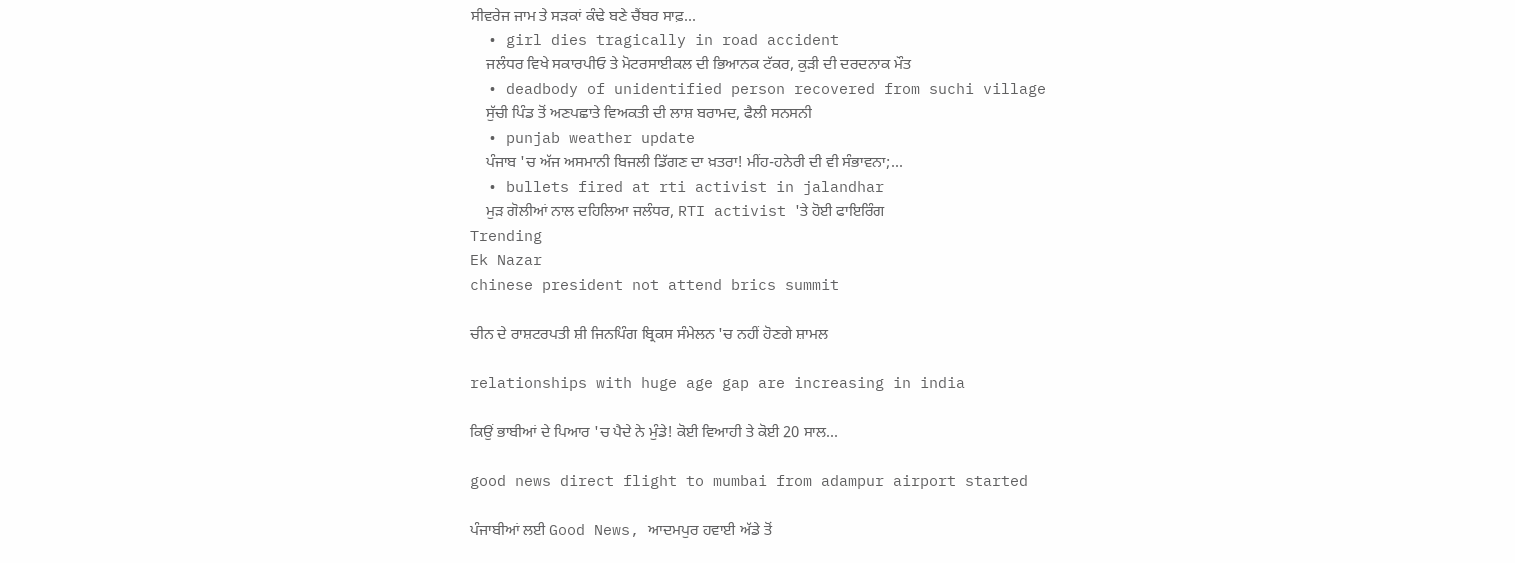ਸੀਵਰੇਜ ਜਾਮ ਤੇ ਸੜਕਾਂ ਕੰਢੇ ਬਣੇ ਚੈਂਬਰ ਸਾਫ਼...
  • girl dies tragically in road accident
    ਜਲੰਧਰ ਵਿਖੇ ਸਕਾਰਪੀਓ ਤੇ ਮੋਟਰਸਾਈਕਲ ਦੀ ਭਿਆਨਕ ਟੱਕਰ, ਕੁੜੀ ਦੀ ਦਰਦਨਾਕ ਮੌਤ
  • deadbody of unidentified person recovered from suchi village
    ਸੁੱਚੀ ਪਿੰਡ ਤੋਂ ਅਣਪਛਾਤੇ ਵਿਅਕਤੀ ਦੀ ਲਾਸ਼ ਬਰਾਮਦ, ਫੈਲੀ ਸਨਸਨੀ
  • punjab weather update
    ਪੰਜਾਬ 'ਚ ਅੱਜ ਅਸਮਾਨੀ ਬਿਜਲੀ ਡਿੱਗਣ ਦਾ ਖ਼ਤਰਾ! ਮੀਂਹ-ਹਨੇਰੀ ਦੀ ਵੀ ਸੰਭਾਵਨਾ;...
  • bullets fired at rti activist in jalandhar
    ਮੁੜ ਗੋਲੀਆਂ ਨਾਲ ਦਹਿਲਿਆ ਜਲੰਧਰ, RTI activist 'ਤੇ ਹੋਈ ਫਾਇਰਿੰਗ
Trending
Ek Nazar
chinese president not attend brics summit

ਚੀਨ ਦੇ ਰਾਸ਼ਟਰਪਤੀ ਸ਼ੀ ਜਿਨਪਿੰਗ ਬ੍ਰਿਕਸ ਸੰਮੇਲਨ 'ਚ ਨਹੀਂ ਹੋਣਗੇ ਸ਼ਾਮਲ

relationships with huge age gap are increasing in india

ਕਿਉਂ ਭਾਬੀਆਂ ਦੇ ਪਿਆਰ 'ਚ ਪੈਦੇ ਨੇ ਮੁੰਡੇ! ਕੋਈ ਵਿਆਹੀ ਤੇ ਕੋਈ 20 ਸਾਲ...

good news direct flight to mumbai from adampur airport started

ਪੰਜਾਬੀਆਂ ਲਈ Good News, ਆਦਮਪੁਰ ਹਵਾਈ ਅੱਡੇ ਤੋਂ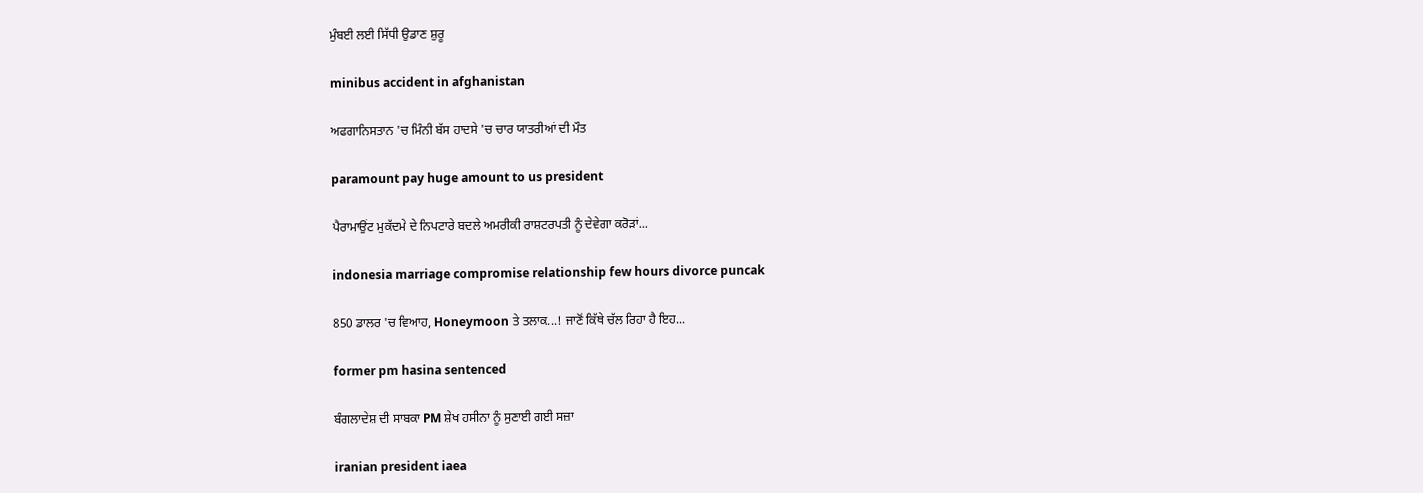ਮੁੰਬਈ ਲਈ ਸਿੱਧੀ ਉਡਾਣ ਸ਼ੁਰੂ

minibus accident in afghanistan

ਅਫਗਾਨਿਸਤਾਨ 'ਚ ਮਿੰਨੀ ਬੱਸ ਹਾਦਸੇ 'ਚ ਚਾਰ ਯਾਤਰੀਆਂ ਦੀ ਮੌਤ

paramount pay huge amount to us president

ਪੈਰਾਮਾਉਂਟ ਮੁਕੱਦਮੇ ਦੇ ਨਿਪਟਾਰੇ ਬਦਲੇ ਅਮਰੀਕੀ ਰਾਸ਼ਟਰਪਤੀ ਨੂੰ ਦੇਵੇਗਾ ਕਰੋੜਾਂ...

indonesia marriage compromise relationship few hours divorce puncak

850 ਡਾਲਰ 'ਚ ਵਿਆਹ, Honeymoon ਤੇ ਤਲਾਕ...! ਜਾਣੋਂ ਕਿੱਥੇ ਚੱਲ ਰਿਹਾ ਹੈ ਇਹ...

former pm hasina sentenced

ਬੰਗਲਾਦੇਸ਼ ਦੀ ਸਾਬਕਾ PM ਸ਼ੇਖ ਹਸੀਨਾ ਨੂੰ ਸੁਣਾਈ ਗਈ ਸਜ਼ਾ

iranian president iaea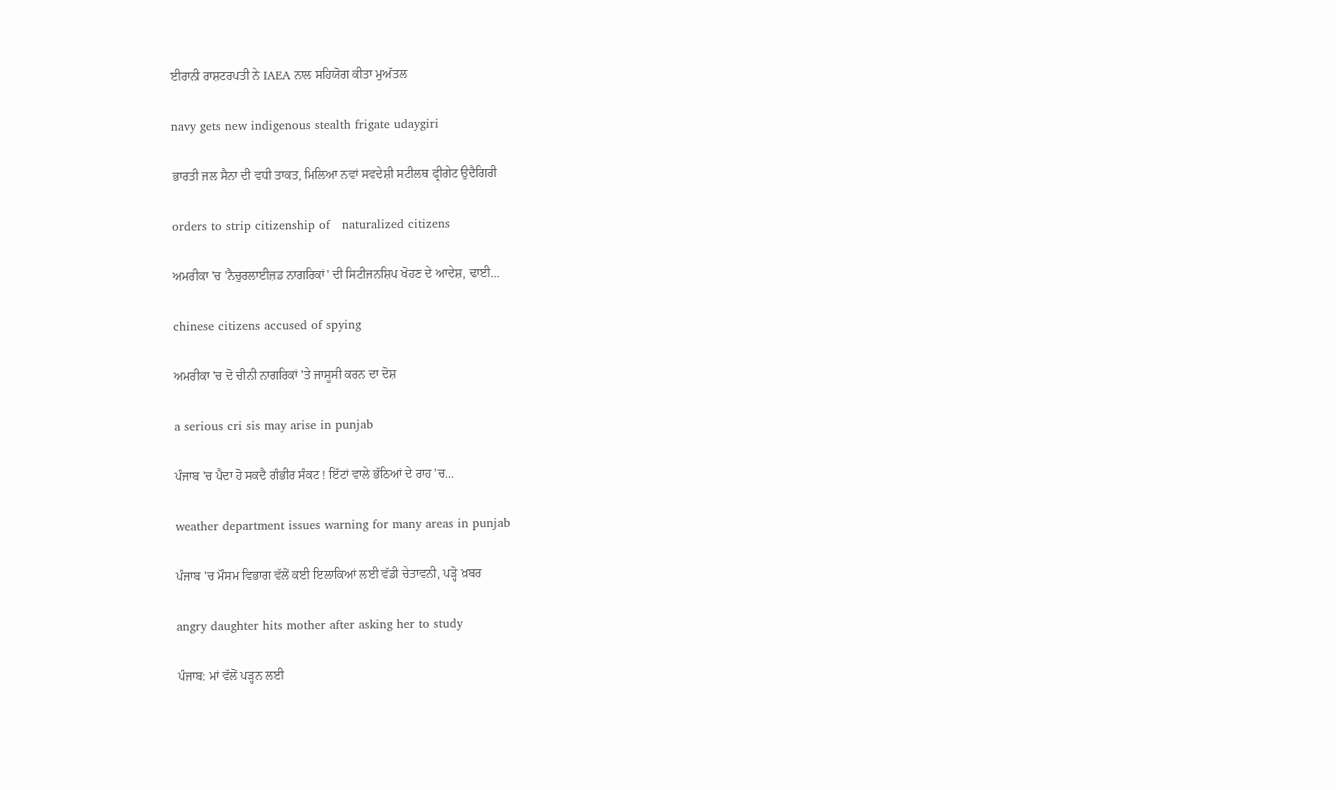ਈਰਾਨੀ ਰਾਸ਼ਟਰਪਤੀ ਨੇ IAEA ਨਾਲ ਸਹਿਯੋਗ ਕੀਤਾ ਮੁਅੱਤਲ

navy gets new indigenous stealth frigate udaygiri

ਭਾਰਤੀ ਜਲ ਸੈਨਾ ਦੀ ਵਧੀ ਤਾਕਤ, ਮਿਲਿਆ ਨਵਾਂ ਸਵਦੇਸ਼ੀ ਸਟੀਲਥ ਫ੍ਰੀਗੇਟ ਉਦੈਗਿਰੀ

orders to strip citizenship of   naturalized citizens

ਅਮਰੀਕਾ 'ਚ 'ਨੈਚੁਰਲਾਈਜ਼ਡ ਨਾਗਰਿਕਾਂ' ਦੀ ਸਿਟੀਜਨਸ਼ਿਪ ਖੋਹਣ ਦੇ ਆਦੇਸ਼, ਢਾਈ...

chinese citizens accused of spying

ਅਮਰੀਕਾ 'ਚ ਦੋ ਚੀਨੀ ਨਾਗਰਿਕਾਂ 'ਤੇ ਜਾਸੂਸੀ ਕਰਨ ਦਾ ਦੋਸ਼

a serious cri sis may arise in punjab

ਪੰਜਾਬ 'ਚ ਪੈਦਾ ਹੋ ਸਕਦੈ ਗੰਭੀਰ ਸੰਕਟ ! ਇੱਟਾਂ ਵਾਲੇ ਭੱਠਿਆਂ ਦੇ ਰਾਹ ’ਚ...

weather department issues warning for many areas in punjab

ਪੰਜਾਬ 'ਚ ਮੌਸਮ ਵਿਭਾਗ ਵੱਲੋਂ ਕਈ ਇਲਾਕਿਆਂ ਲਈ ਵੱਡੀ ਚੇਤਾਵਨੀ, ਪੜ੍ਹੋ ਖ਼ਬਰ

angry daughter hits mother after asking her to study

ਪੰਜਾਬ: ਮਾਂ ਵੱਲੋਂ ਪੜ੍ਹਨ ਲਈ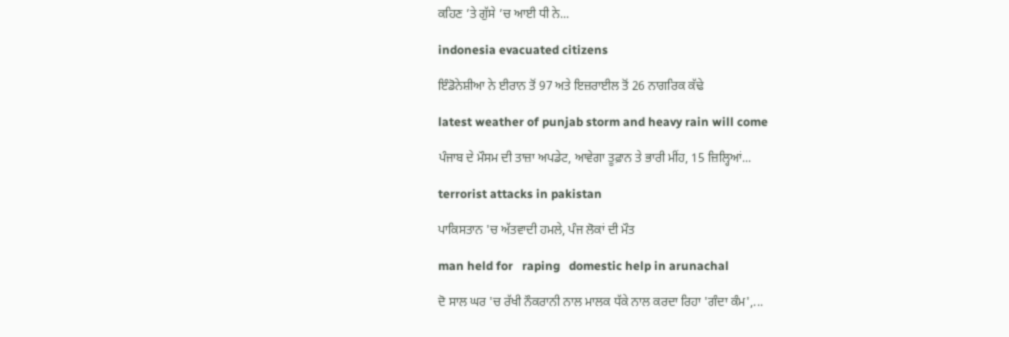ਕਹਿਣ ’ਤੇ ਗੁੱਸੇ ’ਚ ਆਈ ਧੀ ਨੇ...

indonesia evacuated citizens

ਇੰਡੋਨੇਸ਼ੀਆ ਨੇ ਈਰਾਨ ਤੋਂ 97 ਅਤੇ ਇਜ਼ਰਾਈਲ ਤੋਂ 26 ਨਾਗਰਿਕ ਕੱਢੇ

latest weather of punjab storm and heavy rain will come

ਪੰਜਾਬ ਦੇ ਮੌਸਮ ਦੀ ਤਾਜ਼ਾ ਅਪਡੇਟ, ਆਵੇਗਾ ਤੂਫ਼ਾਨ ਤੇ ਭਾਰੀ ਮੀਂਹ, 15 ਜ਼ਿਲ੍ਹਿਆਂ...

terrorist attacks in pakistan

ਪਾਕਿਸਤਾਨ 'ਚ ਅੱਤਵਾਦੀ ਹਮਲੇ, ਪੰਜ ਲੋਕਾਂ ਦੀ ਮੌਤ

man held for   raping   domestic help in arunachal

ਦੋ ਸਾਲ ਘਰ 'ਚ ਰੱਖੀ ਨੌਕਰਾਨੀ ਨਾਲ ਮਾਲਕ ਧੱਕੇ ਨਾਲ ਕਰਦਾ ਰਿਹਾ 'ਗੰਦਾ ਕੰਮ',...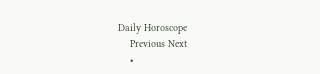Daily Horoscope
    Previous Next
    •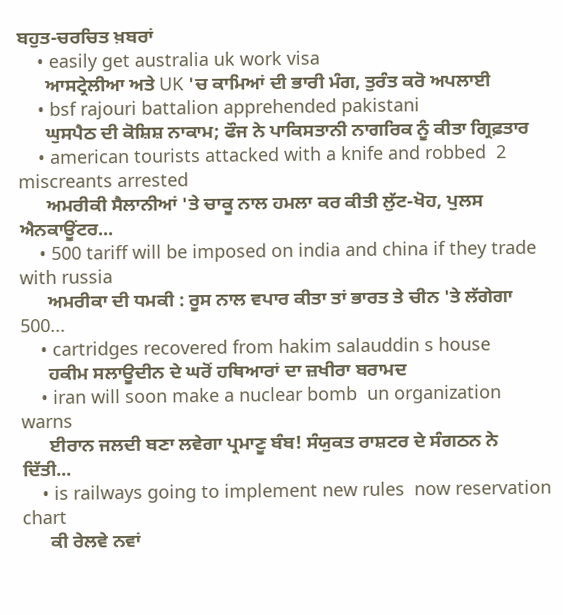ਬਹੁਤ-ਚਰਚਿਤ ਖ਼ਬਰਾਂ
    • easily get australia uk work visa
      ਆਸਟ੍ਰੇਲੀਆ ਅਤੇ UK 'ਚ ਕਾਮਿਆਂ ਦੀ ਭਾਰੀ ਮੰਗ, ਤੁਰੰਤ ਕਰੋ ਅਪਲਾਈ
    • bsf rajouri battalion apprehended pakistani
      ਘੁਸਪੈਠ ਦੀ ਕੋਸ਼ਿਸ਼ ਨਾਕਾਮ; ਫੌਜ ਨੇ ਪਾਕਿਸਤਾਨੀ ਨਾਗਰਿਕ ਨੂੰ ਕੀਤਾ ਗ੍ਰਿਫ਼ਤਾਰ
    • american tourists attacked with a knife and robbed  2 miscreants arrested
      ਅਮਰੀਕੀ ਸੈਲਾਨੀਆਂ 'ਤੇ ਚਾਕੂ ਨਾਲ ਹਮਲਾ ਕਰ ਕੀਤੀ ਲੁੱਟ-ਖੋਹ, ਪੁਲਸ ਐਨਕਾਊਂਟਰ...
    • 500 tariff will be imposed on india and china if they trade with russia
      ਅਮਰੀਕਾ ਦੀ ਧਮਕੀ : ਰੂਸ ਨਾਲ ਵਪਾਰ ਕੀਤਾ ਤਾਂ ਭਾਰਤ ਤੇ ਚੀਨ 'ਤੇ ਲੱਗੇਗਾ 500...
    • cartridges recovered from hakim salauddin s house
      ਹਕੀਮ ਸਲਾਊਦੀਨ ਦੇ ਘਰੋਂ ਹਥਿਆਰਾਂ ਦਾ ਜ਼ਖੀਰਾ ਬਰਾਮਦ
    • iran will soon make a nuclear bomb  un organization warns
      ਈਰਾਨ ਜਲਦੀ ਬਣਾ ਲਵੇਗਾ ਪ੍ਰਮਾਣੂ ਬੰਬ! ਸੰਯੁਕਤ ਰਾਸ਼ਟਰ ਦੇ ਸੰਗਠਨ ਨੇ ਦਿੱਤੀ...
    • is railways going to implement new rules  now reservation chart
      ਕੀ ਰੇਲਵੇ ਨਵਾਂ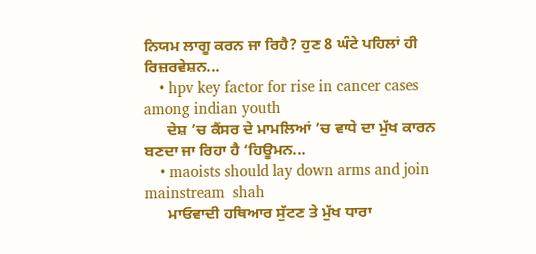ਨਿਯਮ ਲਾਗੂ ਕਰਨ ਜਾ ਰਿਹੈ? ਹੁਣ 8 ਘੰਟੇ ਪਹਿਲਾਂ ਹੀ ਰਿਜ਼ਰਵੇਸ਼ਨ...
    • hpv key factor for rise in cancer cases among indian youth
      ਦੇਸ਼ ’ਚ ਕੈਂਸਰ ਦੇ ਮਾਮਲਿਆਂ ’ਚ ਵਾਧੇ ਦਾ ਮੁੱਖ ਕਾਰਨ ਬਣਦਾ ਜਾ ਰਿਹਾ ਹੈ ‘ਹਿਊਮਨ...
    • maoists should lay down arms and join mainstream  shah
      ਮਾਓਵਾਦੀ ਹਥਿਆਰ ਸੁੱਟਣ ਤੇ ਮੁੱਖ ਧਾਰਾ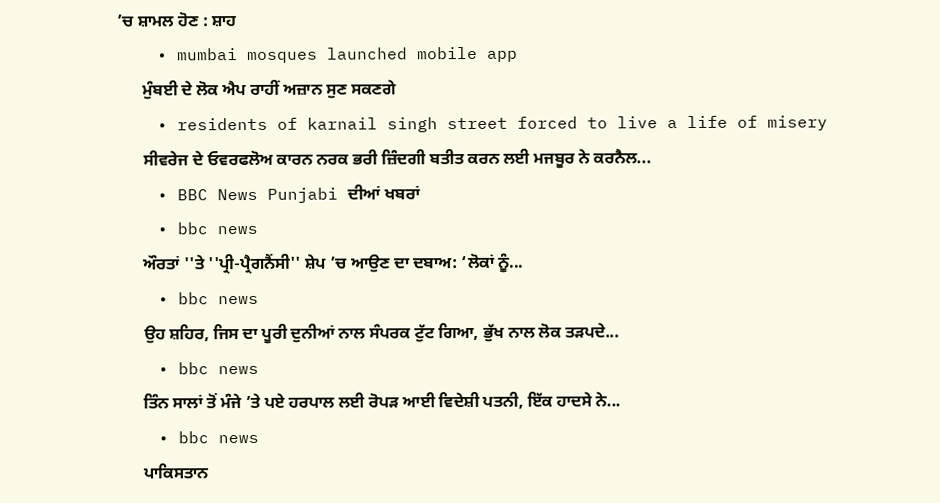’ਚ ਸ਼ਾਮਲ ਹੋਣ : ਸ਼ਾਹ
    • mumbai mosques launched mobile app
      ਮੁੰਬਈ ਦੇ ਲੋਕ ਐਪ ਰਾਹੀਂ ਅਜ਼ਾਨ ਸੁਣ ਸਕਣਗੇ
    • residents of karnail singh street forced to live a life of misery
      ਸੀਵਰੇਜ ਦੇ ਓਵਰਫਲੋਅ ਕਾਰਨ ਨਰਕ ਭਰੀ ਜ਼ਿੰਦਗੀ ਬਤੀਤ ਕਰਨ ਲਈ ਮਜਬੂਰ ਨੇ ਕਰਨੈਲ...
    • BBC News Punjabi ਦੀਆਂ ਖਬਰਾਂ
    • bbc news
      ਔਰਤਾਂ ''ਤੇ ''ਪ੍ਰੀ-ਪ੍ਰੈਗਨੈਂਸੀ'' ਸ਼ੇਪ ’ਚ ਆਉਣ ਦਾ ਦਬਾਅ: ‘ਲੋਕਾਂ ਨੂੰ...
    • bbc news
      ਉਹ ਸ਼ਹਿਰ, ਜਿਸ ਦਾ ਪੂਰੀ ਦੁਨੀਆਂ ਨਾਲ ਸੰਪਰਕ ਟੁੱਟ ਗਿਆ, ਭੁੱਖ ਨਾਲ ਲੋਕ ਤੜਪਦੇ...
    • bbc news
      ਤਿੰਨ ਸਾਲਾਂ ਤੋਂ ਮੰਜੇ ’ਤੇ ਪਏ ਹਰਪਾਲ ਲਈ ਰੋਪੜ ਆਈ ਵਿਦੇਸ਼ੀ ਪਤਨੀ, ਇੱਕ ਹਾਦਸੇ ਨੇ...
    • bbc news
      ਪਾਕਿਸਤਾਨ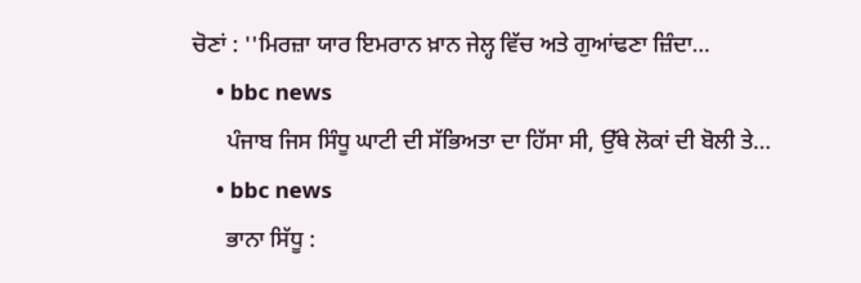ਚੋਣਾਂ : ''ਮਿਰਜ਼ਾ ਯਾਰ ਇਮਰਾਨ ਖ਼ਾਨ ਜੇਲ੍ਹ ਵਿੱਚ ਅਤੇ ਗੁਆਂਢਣਾ ਜ਼ਿੰਦਾ...
    • bbc news
      ਪੰਜਾਬ ਜਿਸ ਸਿੰਧੂ ਘਾਟੀ ਦੀ ਸੱਭਿਅਤਾ ਦਾ ਹਿੱਸਾ ਸੀ, ਉੱਥੇ ਲੋਕਾਂ ਦੀ ਬੋਲੀ ਤੇ...
    • bbc news
      ਭਾਨਾ ਸਿੱਧੂ :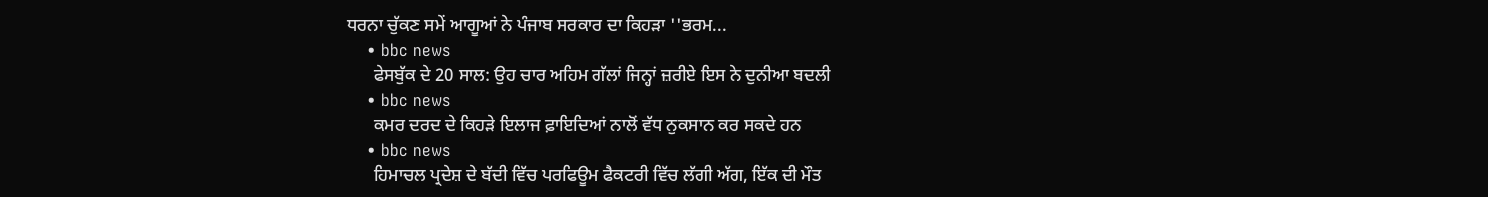ਧਰਨਾ ਚੁੱਕਣ ਸਮੇਂ ਆਗੂਆਂ ਨੇ ਪੰਜਾਬ ਸਰਕਾਰ ਦਾ ਕਿਹੜਾ ''ਭਰਮ...
    • bbc news
      ਫੇਸਬੁੱਕ ਦੇ 20 ਸਾਲ: ਉਹ ਚਾਰ ਅਹਿਮ ਗੱਲਾਂ ਜਿਨ੍ਹਾਂ ਜ਼ਰੀਏ ਇਸ ਨੇ ਦੁਨੀਆ ਬਦਲੀ
    • bbc news
      ਕਮਰ ਦਰਦ ਦੇ ਕਿਹੜੇ ਇਲਾਜ ਫ਼ਾਇਦਿਆਂ ਨਾਲੋਂ ਵੱਧ ਨੁਕਸਾਨ ਕਰ ਸਕਦੇ ਹਨ
    • bbc news
      ਹਿਮਾਚਲ ਪ੍ਰਦੇਸ਼ ਦੇ ਬੱਦੀ ਵਿੱਚ ਪਰਫਿਊਮ ਫੈਕਟਰੀ ਵਿੱਚ ਲੱਗੀ ਅੱਗ, ਇੱਕ ਦੀ ਮੌਤ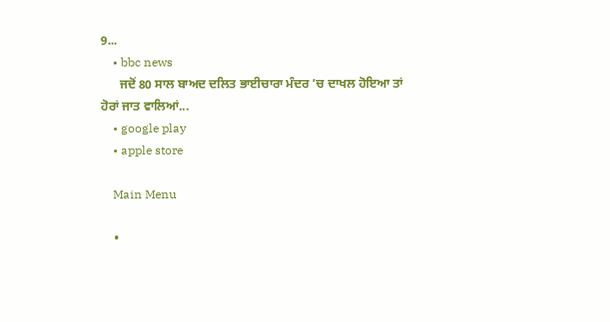9...
    • bbc news
      ਜਦੋਂ 80 ਸਾਲ ਬਾਅਦ ਦਲਿਤ ਭਾਈਚਾਰਾ ਮੰਦਰ ’ਚ ਦਾਖਲ ਹੋਇਆ ਤਾਂ ਹੋਰਾਂ ਜਾਤ ਵਾਲਿਆਂ...
    • google play
    • apple store

    Main Menu

    •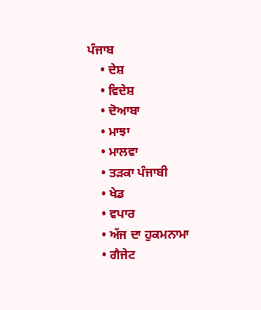ਪੰਜਾਬ
    • ਦੇਸ਼
    • ਵਿਦੇਸ਼
    • ਦੋਆਬਾ
    • ਮਾਝਾ
    • ਮਾਲਵਾ
    • ਤੜਕਾ ਪੰਜਾਬੀ
    • ਖੇਡ
    • ਵਪਾਰ
    • ਅੱਜ ਦਾ ਹੁਕਮਨਾਮਾ
    • ਗੈਜੇਟ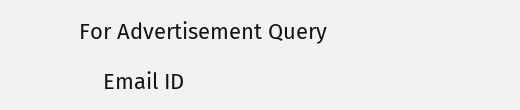For Advertisement Query

    Email ID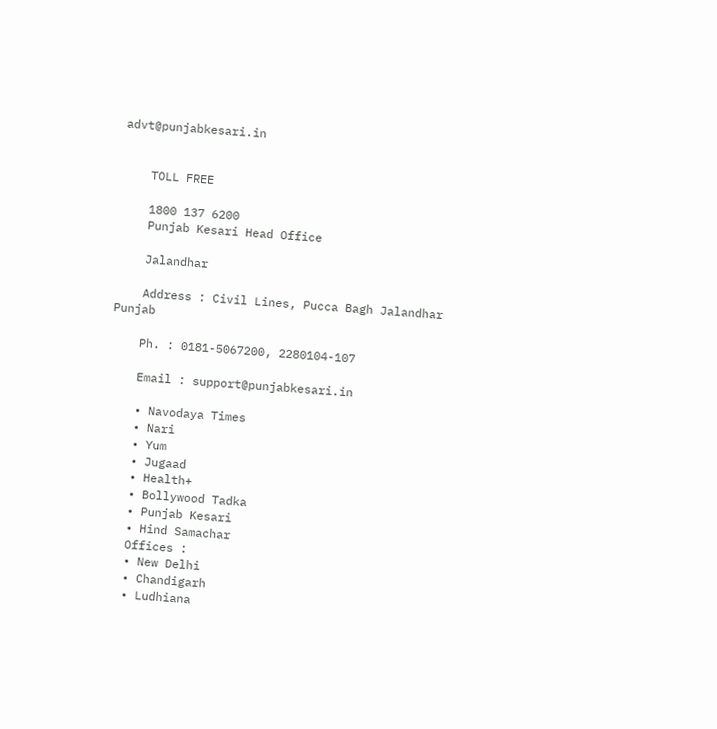advt@punjabkesari.in


    TOLL FREE

    1800 137 6200
    Punjab Kesari Head Office

    Jalandhar

    Address : Civil Lines, Pucca Bagh Jalandhar Punjab

    Ph. : 0181-5067200, 2280104-107

    Email : support@punjabkesari.in

    • Navodaya Times
    • Nari
    • Yum
    • Jugaad
    • Health+
    • Bollywood Tadka
    • Punjab Kesari
    • Hind Samachar
    Offices :
    • New Delhi
    • Chandigarh
    • Ludhiana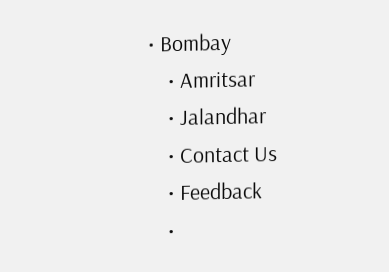• Bombay
    • Amritsar
    • Jalandhar
    • Contact Us
    • Feedback
    •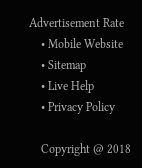Advertisement Rate
    • Mobile Website
    • Sitemap
    • Live Help
    • Privacy Policy

    Copyright @ 2018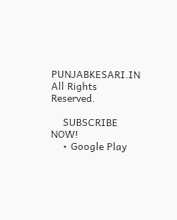PUNJABKESARI.IN All Rights Reserved.

    SUBSCRIBE NOW!
    • Google Play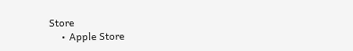Store
    • Apple Store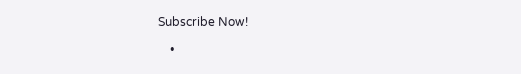Subscribe Now!

    •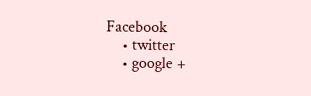Facebook
    • twitter
    • google +